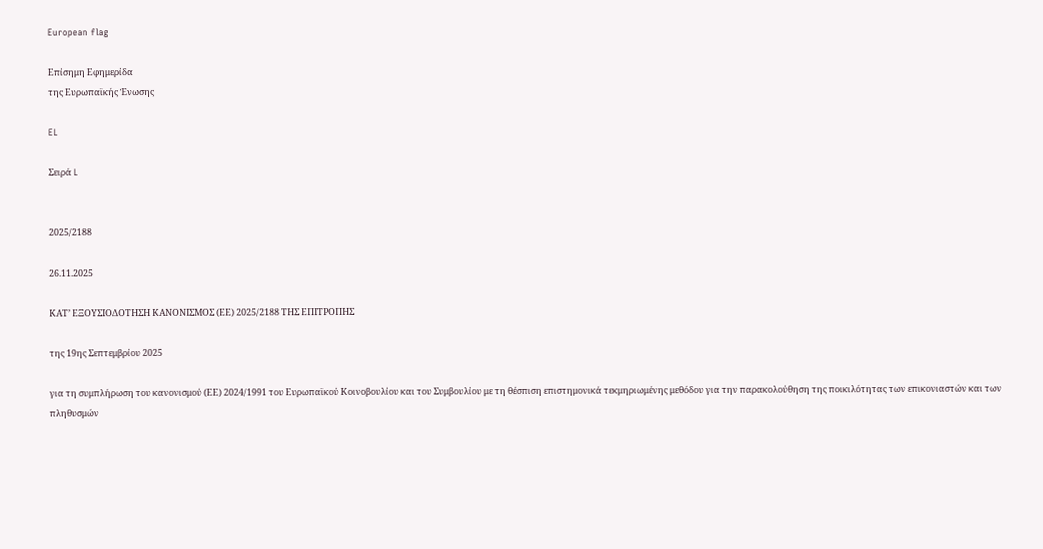European flag

Επίσημη Εφημερίδα
της Ευρωπαϊκής Ένωσης

EL

Σειρά L


2025/2188

26.11.2025

ΚΑΤ’ ΕΞΟΥΣΙΟΔΟΤΗΣΗ ΚΑΝΟΝΙΣΜΟΣ (ΕΕ) 2025/2188 ΤΗΣ ΕΠΙΤΡΟΠΗΣ

της 19ης Σεπτεμβρίου 2025

για τη συμπλήρωση του κανονισμού (ΕΕ) 2024/1991 του Ευρωπαϊκού Κοινοβουλίου και του Συμβουλίου με τη θέσπιση επιστημονικά τεκμηριωμένης μεθόδου για την παρακολούθηση της ποικιλότητας των επικονιαστών και των πληθυσμών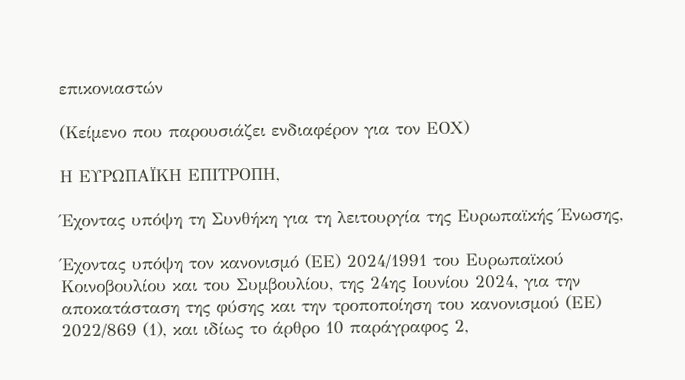επικονιαστών

(Κείμενο που παρουσιάζει ενδιαφέρον για τον ΕΟΧ)

Η ΕΥΡΩΠΑΪΚΗ ΕΠΙΤΡΟΠΗ,

Έχοντας υπόψη τη Συνθήκη για τη λειτουργία της Ευρωπαϊκής Ένωσης,

Έχοντας υπόψη τον κανονισμό (ΕΕ) 2024/1991 του Ευρωπαϊκού Κοινοβουλίου και του Συμβουλίου, της 24ης Ιουνίου 2024, για την αποκατάσταση της φύσης και την τροποποίηση του κανονισμού (ΕΕ) 2022/869 (1), και ιδίως το άρθρο 10 παράγραφος 2,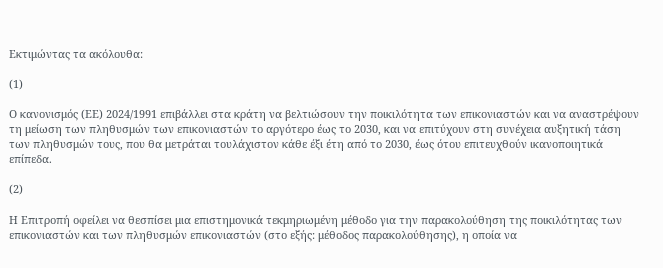Εκτιμώντας τα ακόλουθα:

(1)

Ο κανονισμός (ΕΕ) 2024/1991 επιβάλλει στα κράτη να βελτιώσουν την ποικιλότητα των επικονιαστών και να αναστρέψουν τη μείωση των πληθυσμών των επικονιαστών το αργότερο έως το 2030, και να επιτύχουν στη συνέχεια αυξητική τάση των πληθυσμών τους, που θα μετράται τουλάχιστον κάθε έξι έτη από το 2030, έως ότου επιτευχθούν ικανοποιητικά επίπεδα.

(2)

Η Επιτροπή οφείλει να θεσπίσει μια επιστημονικά τεκμηριωμένη μέθοδο για την παρακολούθηση της ποικιλότητας των επικονιαστών και των πληθυσμών επικονιαστών (στο εξής: μέθοδος παρακολούθησης), η οποία να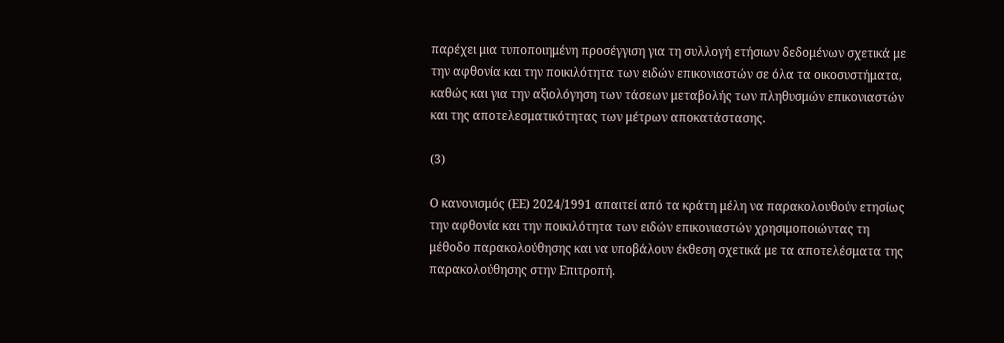παρέχει μια τυποποιημένη προσέγγιση για τη συλλογή ετήσιων δεδομένων σχετικά με την αφθονία και την ποικιλότητα των ειδών επικονιαστών σε όλα τα οικοσυστήματα, καθώς και για την αξιολόγηση των τάσεων μεταβολής των πληθυσμών επικονιαστών και της αποτελεσματικότητας των μέτρων αποκατάστασης.

(3)

Ο κανονισμός (ΕΕ) 2024/1991 απαιτεί από τα κράτη μέλη να παρακολουθούν ετησίως την αφθονία και την ποικιλότητα των ειδών επικονιαστών χρησιμοποιώντας τη μέθοδο παρακολούθησης και να υποβάλουν έκθεση σχετικά με τα αποτελέσματα της παρακολούθησης στην Επιτροπή.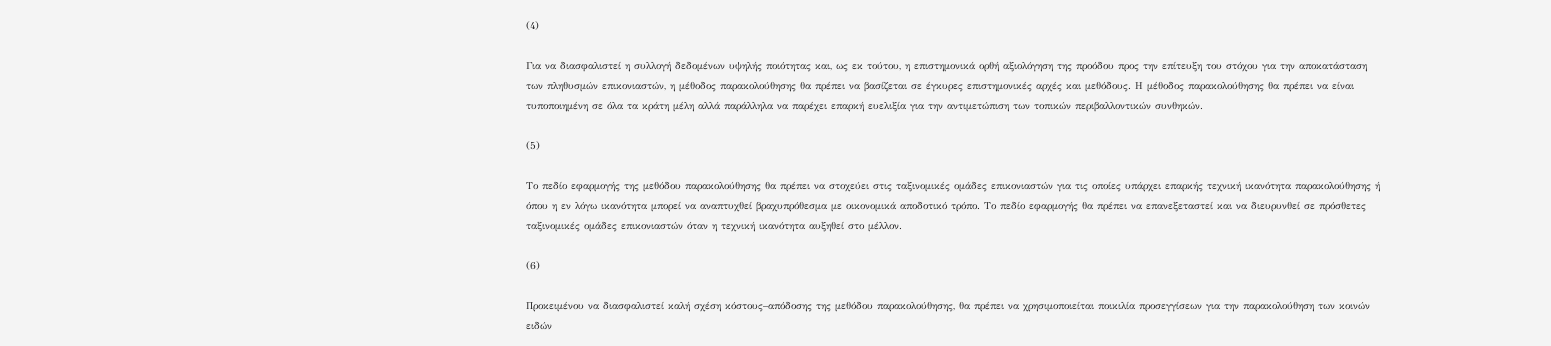(4)

Για να διασφαλιστεί η συλλογή δεδομένων υψηλής ποιότητας και, ως εκ τούτου, η επιστημονικά ορθή αξιολόγηση της προόδου προς την επίτευξη του στόχου για την αποκατάσταση των πληθυσμών επικονιαστών, η μέθοδος παρακολούθησης θα πρέπει να βασίζεται σε έγκυρες επιστημονικές αρχές και μεθόδους. Η μέθοδος παρακολούθησης θα πρέπει να είναι τυποποιημένη σε όλα τα κράτη μέλη αλλά παράλληλα να παρέχει επαρκή ευελιξία για την αντιμετώπιση των τοπικών περιβαλλοντικών συνθηκών.

(5)

Το πεδίο εφαρμογής της μεθόδου παρακολούθησης θα πρέπει να στοχεύει στις ταξινομικές ομάδες επικονιαστών για τις οποίες υπάρχει επαρκής τεχνική ικανότητα παρακολούθησης ή όπου η εν λόγω ικανότητα μπορεί να αναπτυχθεί βραχυπρόθεσμα με οικονομικά αποδοτικό τρόπο. Το πεδίο εφαρμογής θα πρέπει να επανεξεταστεί και να διευρυνθεί σε πρόσθετες ταξινομικές ομάδες επικονιαστών όταν η τεχνική ικανότητα αυξηθεί στο μέλλον.

(6)

Προκειμένου να διασφαλιστεί καλή σχέση κόστους–απόδοσης της μεθόδου παρακολούθησης, θα πρέπει να χρησιμοποιείται ποικιλία προσεγγίσεων για την παρακολούθηση των κοινών ειδών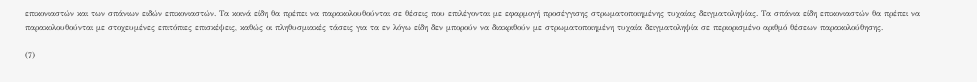επικονιαστών και των σπάνιων ειδών επικονιαστών. Τα κοινά είδη θα πρέπει να παρακολουθούνται σε θέσεις που επιλέγονται με εφαρμογή προσέγγισης στρωματοποιημένης τυχαίας δειγματοληψίας. Τα σπάνια είδη επικονιαστών θα πρέπει να παρακολουθούνται με στοχευμένες επιτόπιες επισκέψεις, καθώς οι πληθυσμιακές τάσεις για τα εν λόγω είδη δεν μπορούν να διακριθούν με στρωματοποιημένη τυχαία δειγματοληψία σε περιορισμένο αριθμό θέσεων παρακολούθησης.

(7)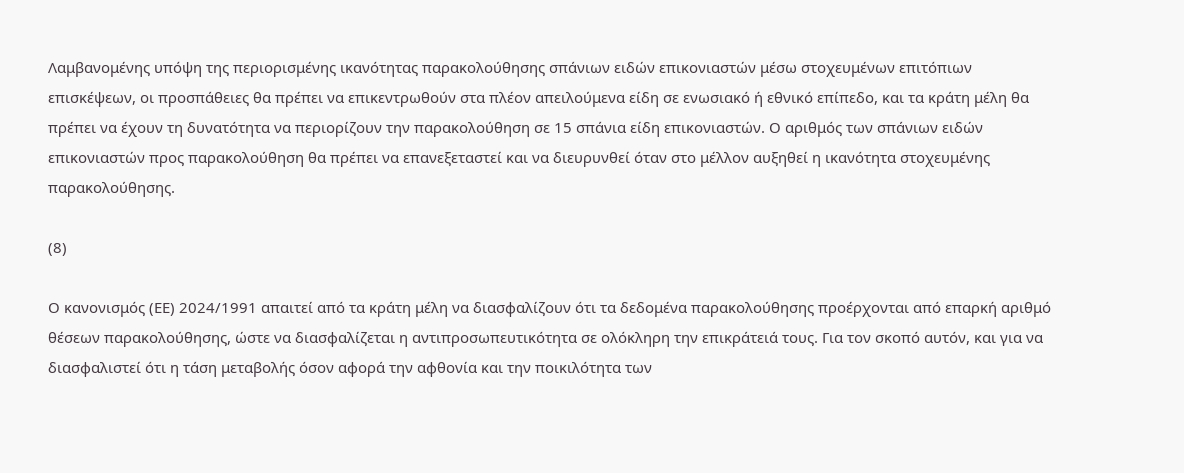Λαμβανομένης υπόψη της περιορισμένης ικανότητας παρακολούθησης σπάνιων ειδών επικονιαστών μέσω στοχευμένων επιτόπιων επισκέψεων, οι προσπάθειες θα πρέπει να επικεντρωθούν στα πλέον απειλούμενα είδη σε ενωσιακό ή εθνικό επίπεδο, και τα κράτη μέλη θα πρέπει να έχουν τη δυνατότητα να περιορίζουν την παρακολούθηση σε 15 σπάνια είδη επικονιαστών. Ο αριθμός των σπάνιων ειδών επικονιαστών προς παρακολούθηση θα πρέπει να επανεξεταστεί και να διευρυνθεί όταν στο μέλλον αυξηθεί η ικανότητα στοχευμένης παρακολούθησης.

(8)

Ο κανονισμός (ΕΕ) 2024/1991 απαιτεί από τα κράτη μέλη να διασφαλίζουν ότι τα δεδομένα παρακολούθησης προέρχονται από επαρκή αριθμό θέσεων παρακολούθησης, ώστε να διασφαλίζεται η αντιπροσωπευτικότητα σε ολόκληρη την επικράτειά τους. Για τον σκοπό αυτόν, και για να διασφαλιστεί ότι η τάση μεταβολής όσον αφορά την αφθονία και την ποικιλότητα των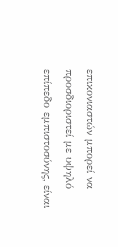επικονιαστών μπορεί να προσδιοριστεί με υψηλό επίπεδο εμπιστοσύνης, είναι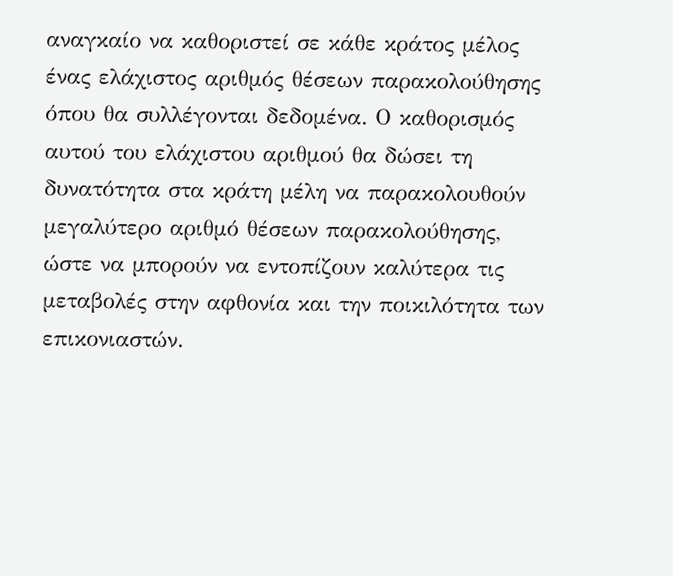αναγκαίο να καθοριστεί σε κάθε κράτος μέλος ένας ελάχιστος αριθμός θέσεων παρακολούθησης όπου θα συλλέγονται δεδομένα. Ο καθορισμός αυτού του ελάχιστου αριθμού θα δώσει τη δυνατότητα στα κράτη μέλη να παρακολουθούν μεγαλύτερο αριθμό θέσεων παρακολούθησης, ώστε να μπορούν να εντοπίζουν καλύτερα τις μεταβολές στην αφθονία και την ποικιλότητα των επικονιαστών.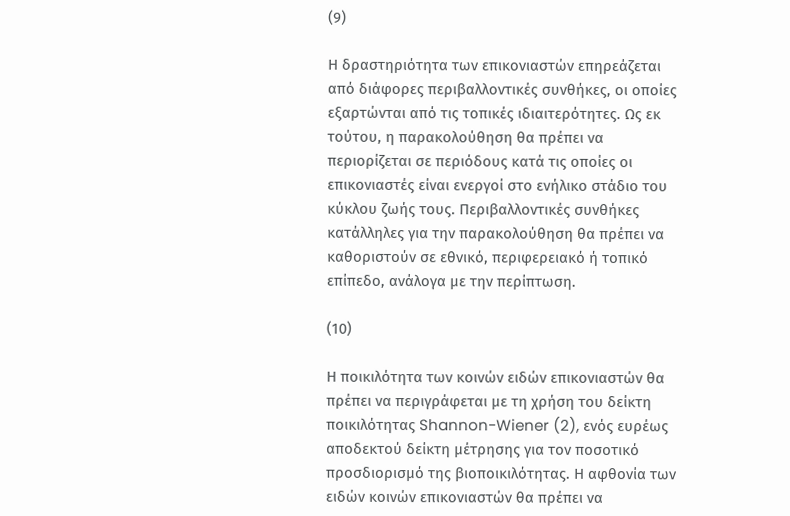(9)

Η δραστηριότητα των επικονιαστών επηρεάζεται από διάφορες περιβαλλοντικές συνθήκες, οι οποίες εξαρτώνται από τις τοπικές ιδιαιτερότητες. Ως εκ τούτου, η παρακολούθηση θα πρέπει να περιορίζεται σε περιόδους κατά τις οποίες οι επικονιαστές είναι ενεργοί στο ενήλικο στάδιο του κύκλου ζωής τους. Περιβαλλοντικές συνθήκες κατάλληλες για την παρακολούθηση θα πρέπει να καθοριστούν σε εθνικό, περιφερειακό ή τοπικό επίπεδο, ανάλογα με την περίπτωση.

(10)

Η ποικιλότητα των κοινών ειδών επικονιαστών θα πρέπει να περιγράφεται με τη χρήση του δείκτη ποικιλότητας Shannon-Wiener (2), ενός ευρέως αποδεκτού δείκτη μέτρησης για τον ποσοτικό προσδιορισμό της βιοποικιλότητας. Η αφθονία των ειδών κοινών επικονιαστών θα πρέπει να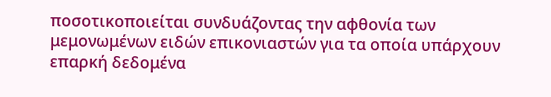ποσοτικοποιείται συνδυάζοντας την αφθονία των μεμονωμένων ειδών επικονιαστών για τα οποία υπάρχουν επαρκή δεδομένα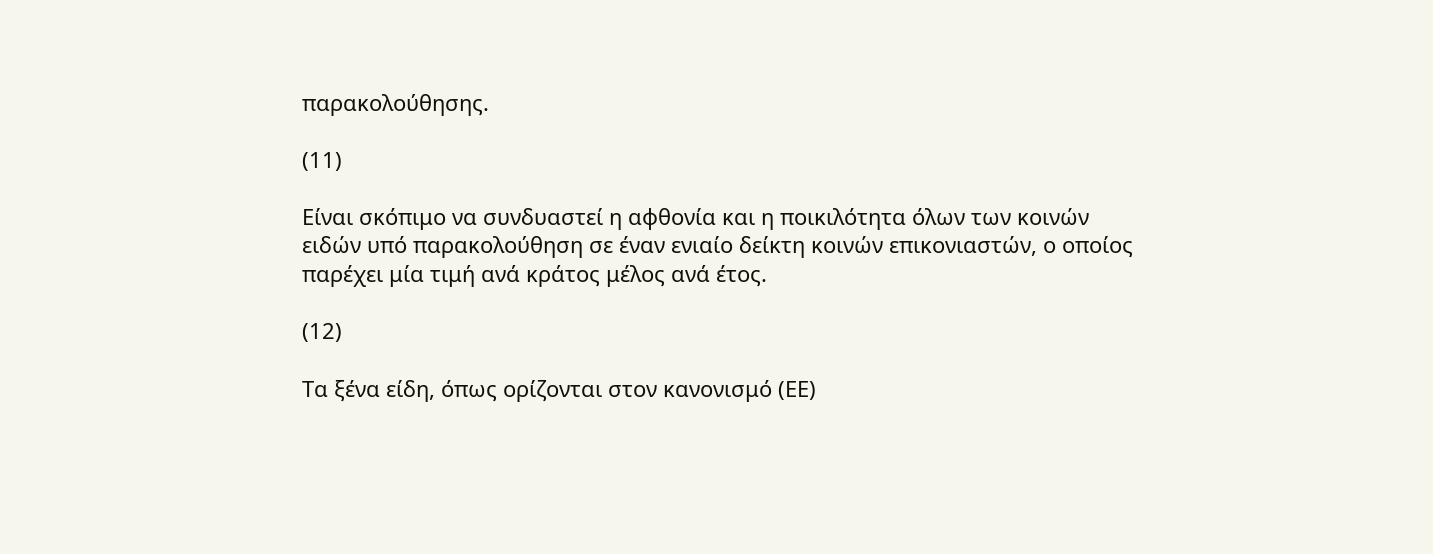παρακολούθησης.

(11)

Είναι σκόπιμο να συνδυαστεί η αφθονία και η ποικιλότητα όλων των κοινών ειδών υπό παρακολούθηση σε έναν ενιαίο δείκτη κοινών επικονιαστών, ο οποίος παρέχει μία τιμή ανά κράτος μέλος ανά έτος.

(12)

Τα ξένα είδη, όπως ορίζονται στον κανονισμό (ΕΕ)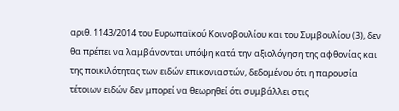αριθ. 1143/2014 του Ευρωπαϊκού Κοινοβουλίου και του Συμβουλίου (3), δεν θα πρέπει να λαμβάνονται υπόψη κατά την αξιολόγηση της αφθονίας και της ποικιλότητας των ειδών επικονιαστών, δεδομένου ότι η παρουσία τέτοιων ειδών δεν μπορεί να θεωρηθεί ότι συμβάλλει στις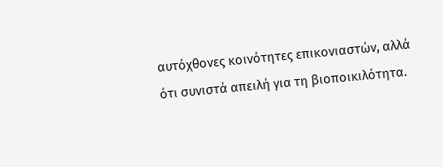αυτόχθονες κοινότητες επικονιαστών, αλλά ότι συνιστά απειλή για τη βιοποικιλότητα.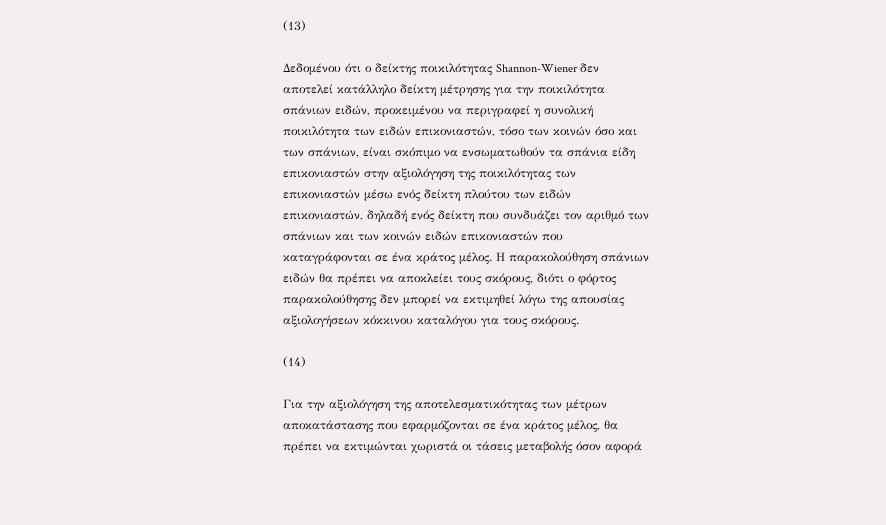(13)

Δεδομένου ότι ο δείκτης ποικιλότητας Shannon-Wiener δεν αποτελεί κατάλληλο δείκτη μέτρησης για την ποικιλότητα σπάνιων ειδών, προκειμένου να περιγραφεί η συνολική ποικιλότητα των ειδών επικονιαστών, τόσο των κοινών όσο και των σπάνιων, είναι σκόπιμο να ενσωματωθούν τα σπάνια είδη επικονιαστών στην αξιολόγηση της ποικιλότητας των επικονιαστών μέσω ενός δείκτη πλούτου των ειδών επικονιαστών, δηλαδή ενός δείκτη που συνδυάζει τον αριθμό των σπάνιων και των κοινών ειδών επικονιαστών που καταγράφονται σε ένα κράτος μέλος. Η παρακολούθηση σπάνιων ειδών θα πρέπει να αποκλείει τους σκόρους, διότι ο φόρτος παρακολούθησης δεν μπορεί να εκτιμηθεί λόγω της απουσίας αξιολογήσεων κόκκινου καταλόγου για τους σκόρους.

(14)

Για την αξιολόγηση της αποτελεσματικότητας των μέτρων αποκατάστασης που εφαρμόζονται σε ένα κράτος μέλος, θα πρέπει να εκτιμώνται χωριστά οι τάσεις μεταβολής όσον αφορά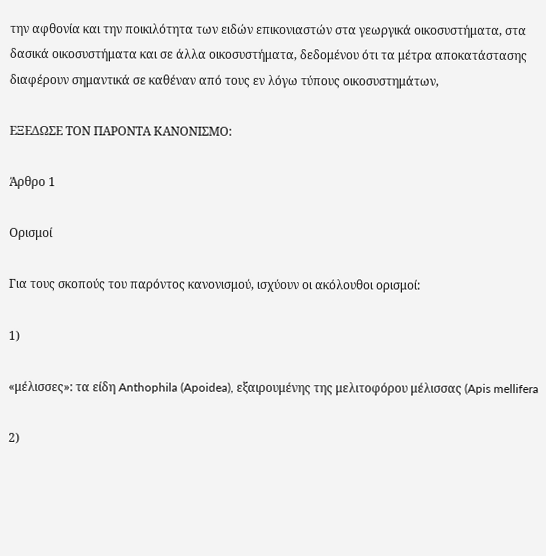την αφθονία και την ποικιλότητα των ειδών επικονιαστών στα γεωργικά οικοσυστήματα, στα δασικά οικοσυστήματα και σε άλλα οικοσυστήματα, δεδομένου ότι τα μέτρα αποκατάστασης διαφέρουν σημαντικά σε καθέναν από τους εν λόγω τύπους οικοσυστημάτων,

ΕΞΕΔΩΣΕ ΤΟΝ ΠΑΡΟΝΤΑ ΚΑΝΟΝΙΣΜΟ:

Άρθρο 1

Ορισμοί

Για τους σκοπούς του παρόντος κανονισμού, ισχύουν οι ακόλουθοι ορισμοί:

1)

«μέλισσες»: τα είδη Anthophila (Apoidea), εξαιρουμένης της μελιτοφόρου μέλισσας (Apis mellifera

2)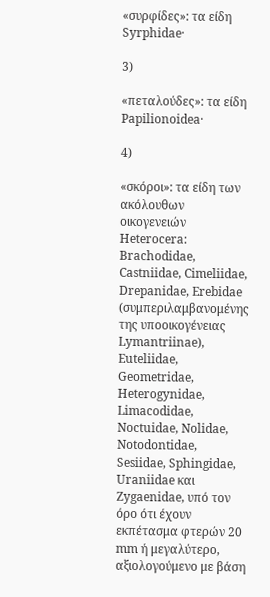«συρφίδες»: τα είδη Syrphidae·

3)

«πεταλούδες»: τα είδη Papilionoidea·

4)

«σκόροι»: τα είδη των ακόλουθων οικογενειών Heterocera: Brachodidae, Castniidae, Cimeliidae, Drepanidae, Erebidae (συμπεριλαμβανομένης της υποοικογένειας Lymantriinae), Euteliidae, Geometridae, Heterogynidae, Limacodidae, Noctuidae, Nolidae, Notodontidae, Sesiidae, Sphingidae, Uraniidae και Zygaenidae, υπό τον όρο ότι έχουν εκπέτασμα φτερών 20 mm ή μεγαλύτερο, αξιολογούμενο με βάση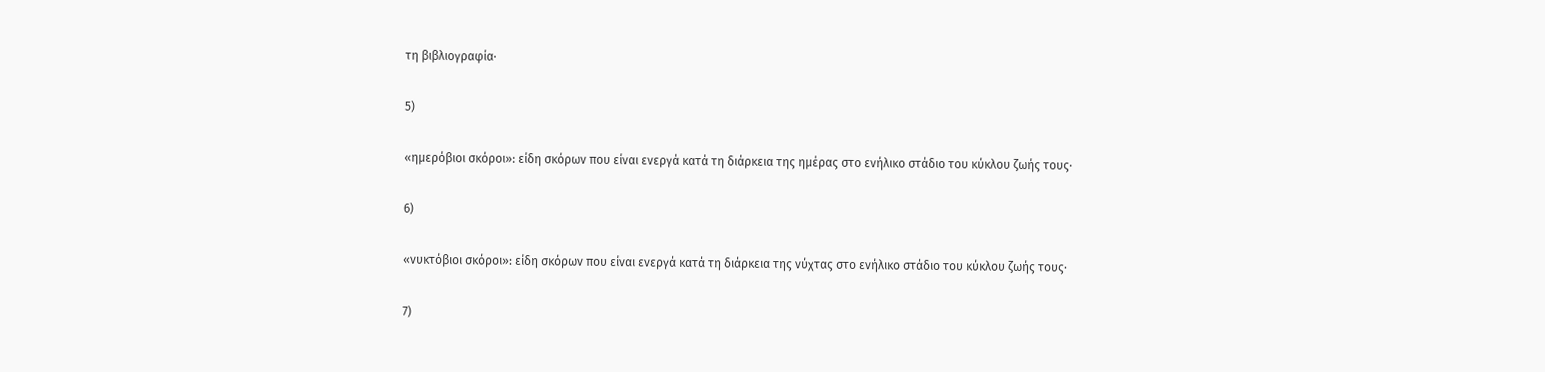τη βιβλιογραφία·

5)

«ημερόβιοι σκόροι»: είδη σκόρων που είναι ενεργά κατά τη διάρκεια της ημέρας στο ενήλικο στάδιο του κύκλου ζωής τους·

6)

«νυκτόβιοι σκόροι»: είδη σκόρων που είναι ενεργά κατά τη διάρκεια της νύχτας στο ενήλικο στάδιο του κύκλου ζωής τους·

7)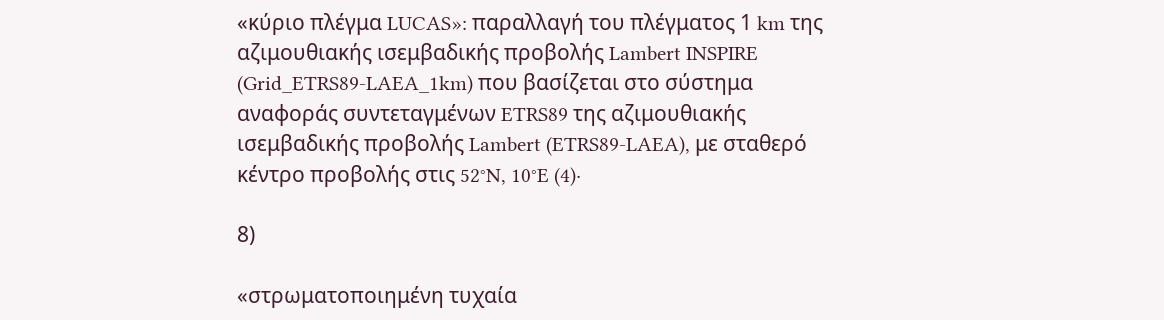«κύριο πλέγμα LUCAS»: παραλλαγή του πλέγματος 1 km της αζιμουθιακής ισεμβαδικής προβολής Lambert INSPIRE (Grid_ETRS89-LAEA_1km) που βασίζεται στο σύστημα αναφοράς συντεταγμένων ETRS89 της αζιμουθιακής ισεμβαδικής προβολής Lambert (ETRS89-LAEA), με σταθερό κέντρο προβολής στις 52°N, 10°E (4)·

8)

«στρωματοποιημένη τυχαία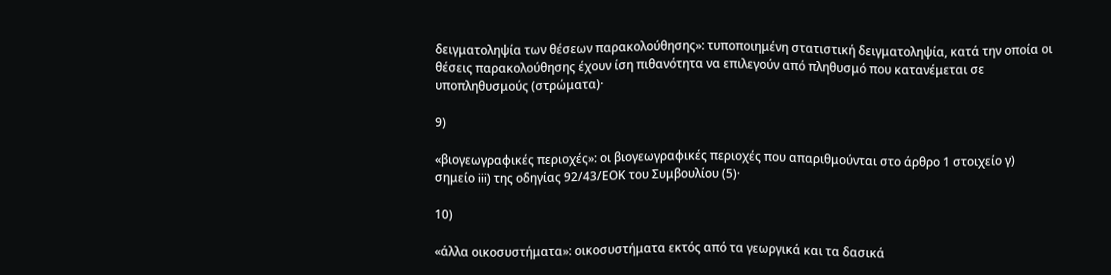δειγματοληψία των θέσεων παρακολούθησης»: τυποποιημένη στατιστική δειγματοληψία, κατά την οποία οι θέσεις παρακολούθησης έχουν ίση πιθανότητα να επιλεγούν από πληθυσμό που κατανέμεται σε υποπληθυσμούς (στρώματα)·

9)

«βιογεωγραφικές περιοχές»: οι βιογεωγραφικές περιοχές που απαριθμούνται στο άρθρο 1 στοιχείο γ) σημείο iii) της οδηγίας 92/43/ΕΟΚ του Συμβουλίου (5)·

10)

«άλλα οικοσυστήματα»: οικοσυστήματα εκτός από τα γεωργικά και τα δασικά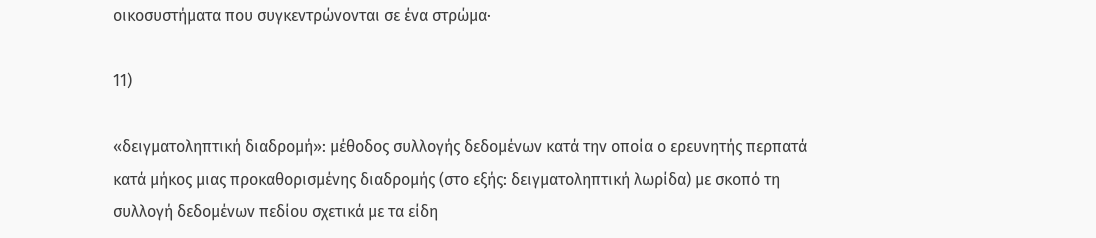οικοσυστήματα που συγκεντρώνονται σε ένα στρώμα·

11)

«δειγματοληπτική διαδρομή»: μέθοδος συλλογής δεδομένων κατά την οποία ο ερευνητής περπατά κατά μήκος μιας προκαθορισμένης διαδρομής (στο εξής: δειγματοληπτική λωρίδα) με σκοπό τη συλλογή δεδομένων πεδίου σχετικά με τα είδη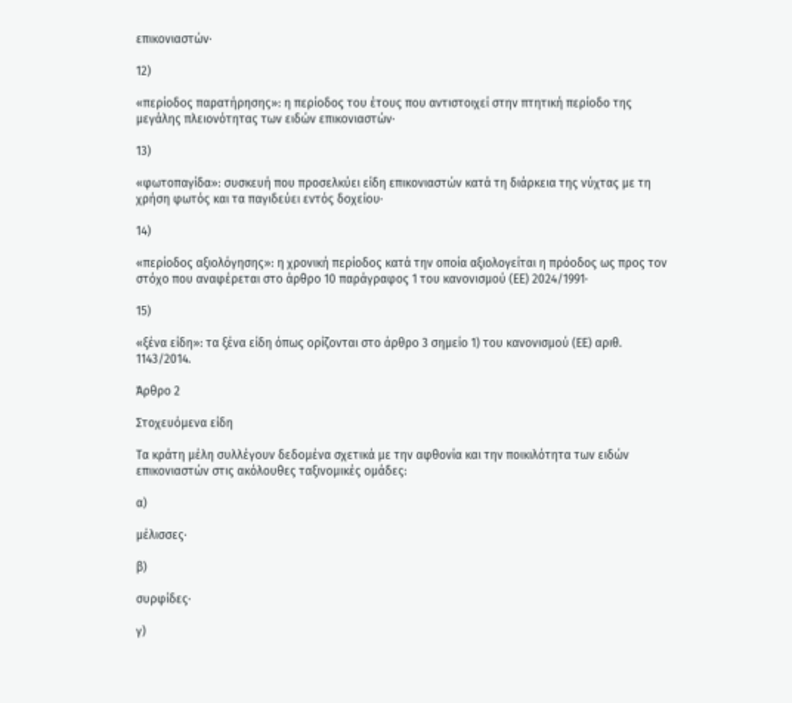επικονιαστών·

12)

«περίοδος παρατήρησης»: η περίοδος του έτους που αντιστοιχεί στην πτητική περίοδο της μεγάλης πλειονότητας των ειδών επικονιαστών·

13)

«φωτοπαγίδα»: συσκευή που προσελκύει είδη επικονιαστών κατά τη διάρκεια της νύχτας με τη χρήση φωτός και τα παγιδεύει εντός δοχείου·

14)

«περίοδος αξιολόγησης»: η χρονική περίοδος κατά την οποία αξιολογείται η πρόοδος ως προς τον στόχο που αναφέρεται στο άρθρο 10 παράγραφος 1 του κανονισμού (ΕΕ) 2024/1991·

15)

«ξένα είδη»: τα ξένα είδη όπως ορίζονται στο άρθρο 3 σημείο 1) του κανονισμού (ΕΕ) αριθ. 1143/2014.

Άρθρο 2

Στοχευόμενα είδη

Τα κράτη μέλη συλλέγουν δεδομένα σχετικά με την αφθονία και την ποικιλότητα των ειδών επικονιαστών στις ακόλουθες ταξινομικές ομάδες:

α)

μέλισσες·

β)

συρφίδες·

γ)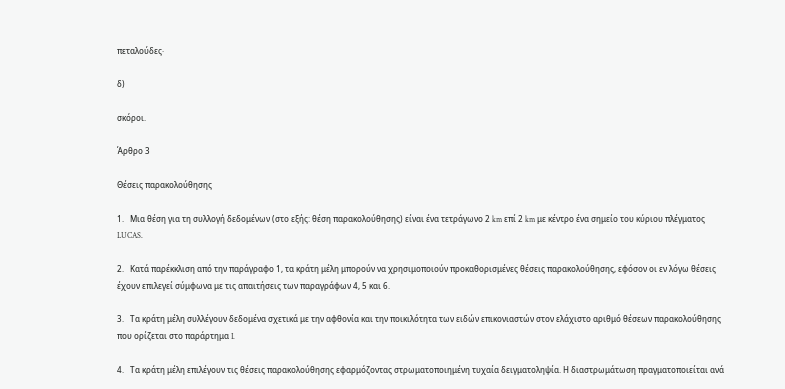πεταλούδες·

δ)

σκόροι.

Άρθρο 3

Θέσεις παρακολούθησης

1.   Μια θέση για τη συλλογή δεδομένων (στο εξής: θέση παρακολούθησης) είναι ένα τετράγωνο 2 km επί 2 km με κέντρο ένα σημείο του κύριου πλέγματος LUCAS.

2.   Κατά παρέκκλιση από την παράγραφο 1, τα κράτη μέλη μπορούν να χρησιμοποιούν προκαθορισμένες θέσεις παρακολούθησης, εφόσον οι εν λόγω θέσεις έχουν επιλεγεί σύμφωνα με τις απαιτήσεις των παραγράφων 4, 5 και 6.

3.   Τα κράτη μέλη συλλέγουν δεδομένα σχετικά με την αφθονία και την ποικιλότητα των ειδών επικονιαστών στον ελάχιστο αριθμό θέσεων παρακολούθησης που ορίζεται στο παράρτημα I.

4.   Τα κράτη μέλη επιλέγουν τις θέσεις παρακολούθησης εφαρμόζοντας στρωματοποιημένη τυχαία δειγματοληψία. Η διαστρωμάτωση πραγματοποιείται ανά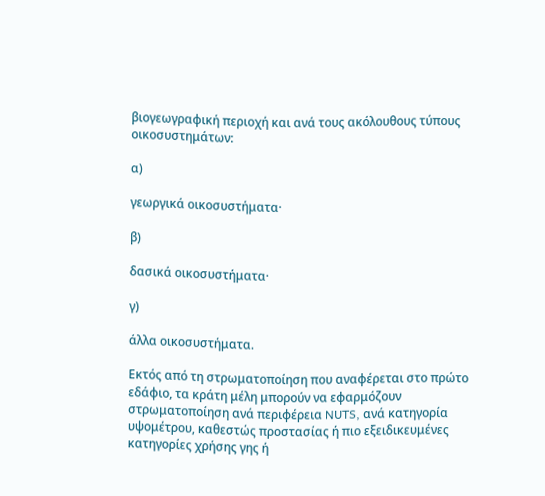βιογεωγραφική περιοχή και ανά τους ακόλουθους τύπους οικοσυστημάτων:

α)

γεωργικά οικοσυστήματα·

β)

δασικά οικοσυστήματα·

γ)

άλλα οικοσυστήματα.

Εκτός από τη στρωματοποίηση που αναφέρεται στο πρώτο εδάφιο, τα κράτη μέλη μπορούν να εφαρμόζουν στρωματοποίηση ανά περιφέρεια NUTS, ανά κατηγορία υψομέτρου, καθεστώς προστασίας ή πιο εξειδικευμένες κατηγορίες χρήσης γης ή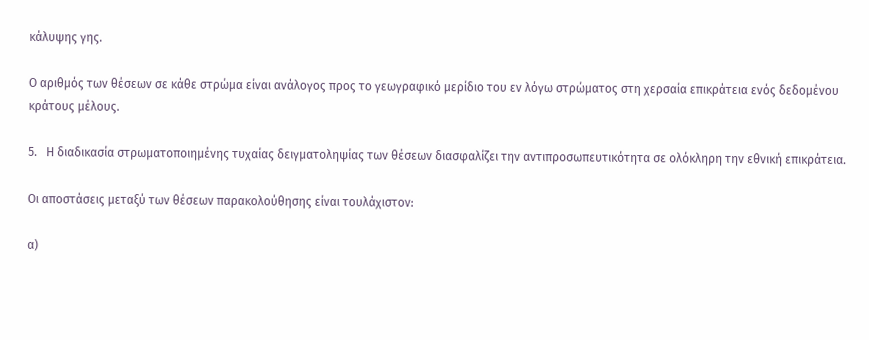κάλυψης γης.

Ο αριθμός των θέσεων σε κάθε στρώμα είναι ανάλογος προς το γεωγραφικό μερίδιο του εν λόγω στρώματος στη χερσαία επικράτεια ενός δεδομένου κράτους μέλους.

5.   Η διαδικασία στρωματοποιημένης τυχαίας δειγματοληψίας των θέσεων διασφαλίζει την αντιπροσωπευτικότητα σε ολόκληρη την εθνική επικράτεια.

Οι αποστάσεις μεταξύ των θέσεων παρακολούθησης είναι τουλάχιστον:

α)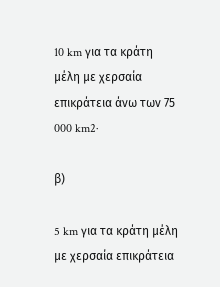10 km για τα κράτη μέλη με χερσαία επικράτεια άνω των 75 000 km2·

β)

5 km για τα κράτη μέλη με χερσαία επικράτεια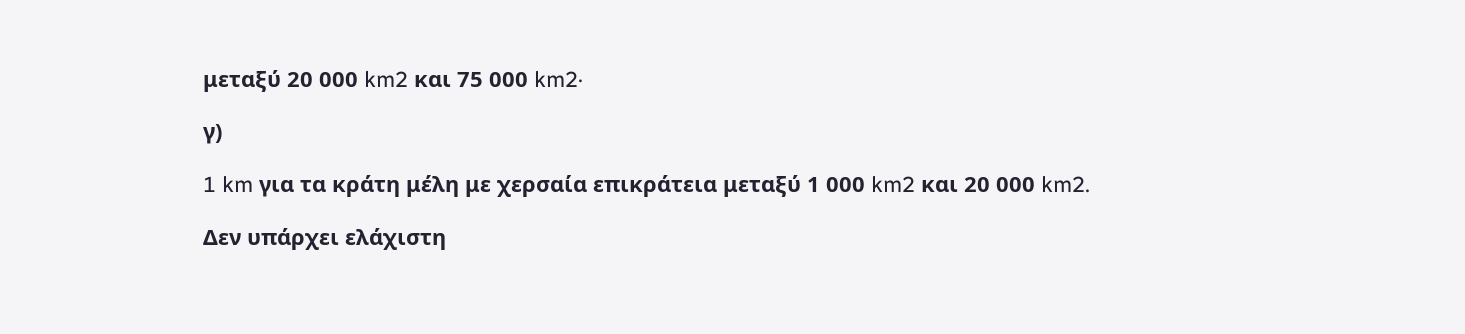μεταξύ 20 000 km2 και 75 000 km2·

γ)

1 km για τα κράτη μέλη με χερσαία επικράτεια μεταξύ 1 000 km2 και 20 000 km2.

Δεν υπάρχει ελάχιστη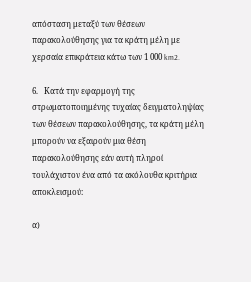απόσταση μεταξύ των θέσεων παρακολούθησης για τα κράτη μέλη με χερσαία επικράτεια κάτω των 1 000 km2.

6.   Κατά την εφαρμογή της στρωματοποιημένης τυχαίας δειγματοληψίας των θέσεων παρακολούθησης, τα κράτη μέλη μπορούν να εξαιρούν μια θέση παρακολούθησης εάν αυτή πληροί τουλάχιστον ένα από τα ακόλουθα κριτήρια αποκλεισμού:

α)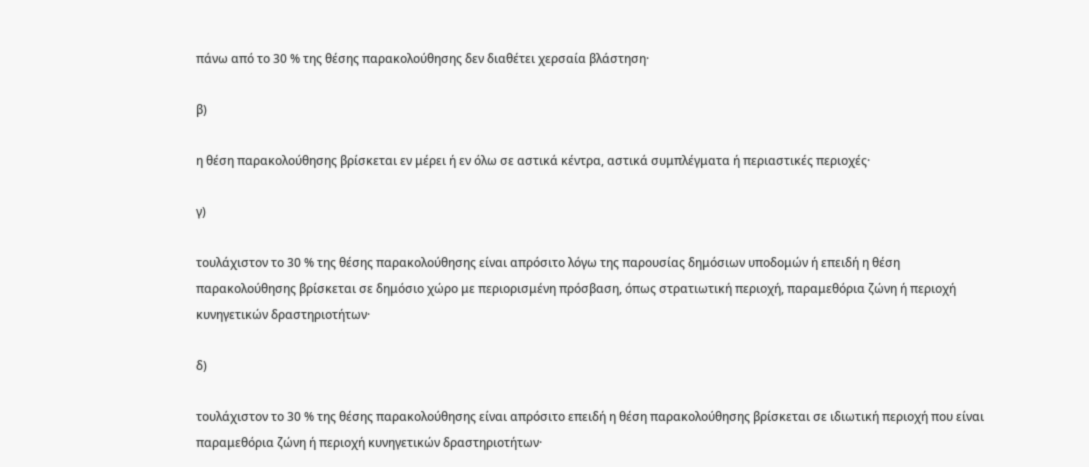πάνω από το 30 % της θέσης παρακολούθησης δεν διαθέτει χερσαία βλάστηση·

β)

η θέση παρακολούθησης βρίσκεται εν μέρει ή εν όλω σε αστικά κέντρα, αστικά συμπλέγματα ή περιαστικές περιοχές·

γ)

τουλάχιστον το 30 % της θέσης παρακολούθησης είναι απρόσιτο λόγω της παρουσίας δημόσιων υποδομών ή επειδή η θέση παρακολούθησης βρίσκεται σε δημόσιο χώρο με περιορισμένη πρόσβαση, όπως στρατιωτική περιοχή, παραμεθόρια ζώνη ή περιοχή κυνηγετικών δραστηριοτήτων·

δ)

τουλάχιστον το 30 % της θέσης παρακολούθησης είναι απρόσιτο επειδή η θέση παρακολούθησης βρίσκεται σε ιδιωτική περιοχή που είναι παραμεθόρια ζώνη ή περιοχή κυνηγετικών δραστηριοτήτων·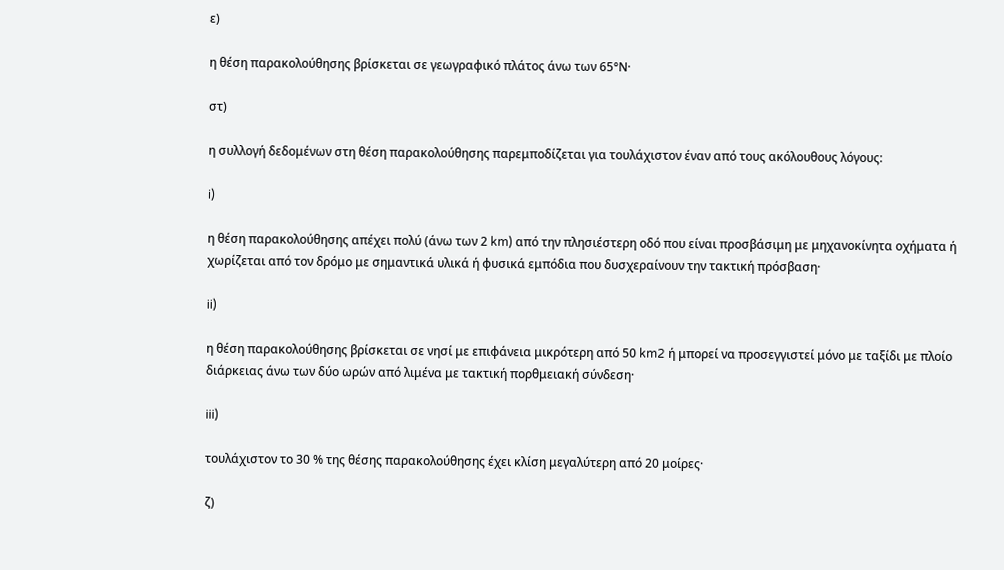ε)

η θέση παρακολούθησης βρίσκεται σε γεωγραφικό πλάτος άνω των 65°Ν·

στ)

η συλλογή δεδομένων στη θέση παρακολούθησης παρεμποδίζεται για τουλάχιστον έναν από τους ακόλουθους λόγους:

i)

η θέση παρακολούθησης απέχει πολύ (άνω των 2 km) από την πλησιέστερη οδό που είναι προσβάσιμη με μηχανοκίνητα οχήματα ή χωρίζεται από τον δρόμο με σημαντικά υλικά ή φυσικά εμπόδια που δυσχεραίνουν την τακτική πρόσβαση·

ii)

η θέση παρακολούθησης βρίσκεται σε νησί με επιφάνεια μικρότερη από 50 km2 ή μπορεί να προσεγγιστεί μόνο με ταξίδι με πλοίο διάρκειας άνω των δύο ωρών από λιμένα με τακτική πορθμειακή σύνδεση·

iii)

τουλάχιστον το 30 % της θέσης παρακολούθησης έχει κλίση μεγαλύτερη από 20 μοίρες·

ζ)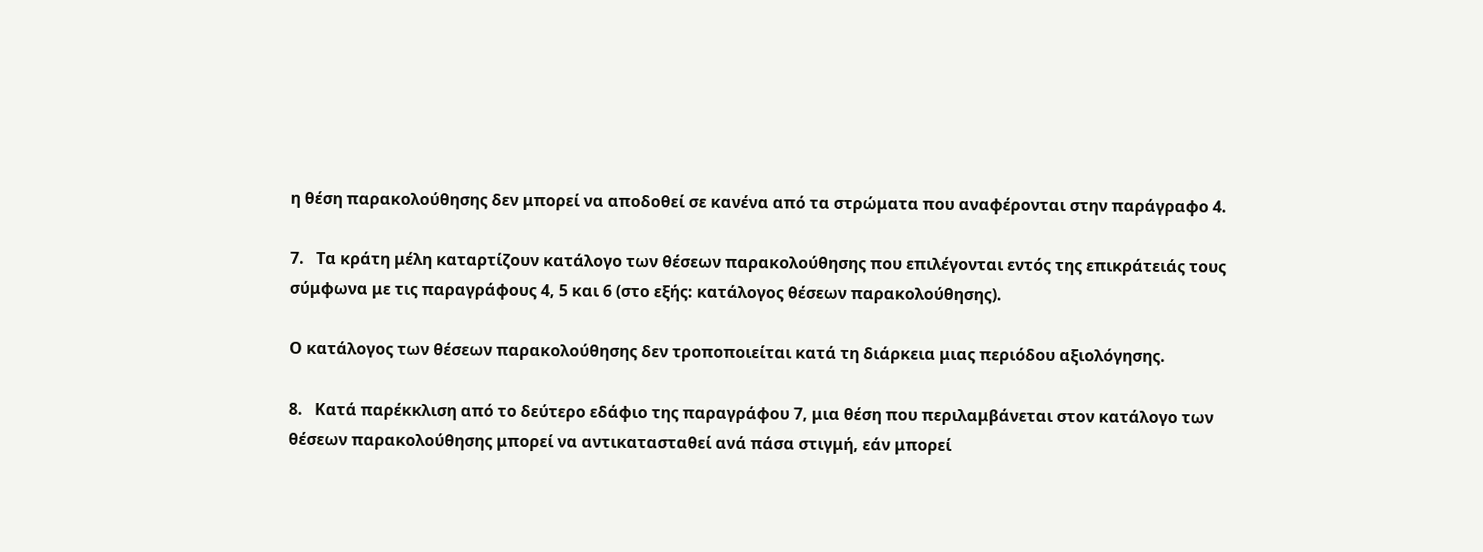η θέση παρακολούθησης δεν μπορεί να αποδοθεί σε κανένα από τα στρώματα που αναφέρονται στην παράγραφο 4.

7.   Τα κράτη μέλη καταρτίζουν κατάλογο των θέσεων παρακολούθησης που επιλέγονται εντός της επικράτειάς τους σύμφωνα με τις παραγράφους 4, 5 και 6 (στο εξής: κατάλογος θέσεων παρακολούθησης).

Ο κατάλογος των θέσεων παρακολούθησης δεν τροποποιείται κατά τη διάρκεια μιας περιόδου αξιολόγησης.

8.   Κατά παρέκκλιση από το δεύτερο εδάφιο της παραγράφου 7, μια θέση που περιλαμβάνεται στον κατάλογο των θέσεων παρακολούθησης μπορεί να αντικατασταθεί ανά πάσα στιγμή, εάν μπορεί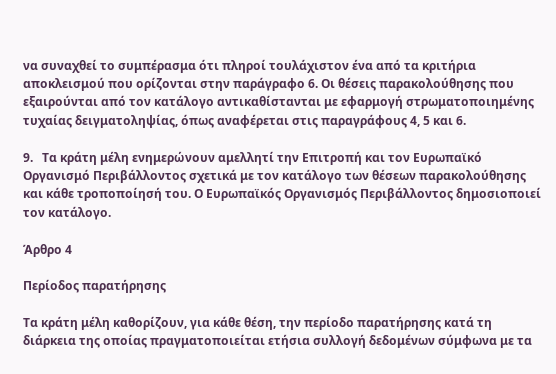να συναχθεί το συμπέρασμα ότι πληροί τουλάχιστον ένα από τα κριτήρια αποκλεισμού που ορίζονται στην παράγραφο 6. Οι θέσεις παρακολούθησης που εξαιρούνται από τον κατάλογο αντικαθίστανται με εφαρμογή στρωματοποιημένης τυχαίας δειγματοληψίας, όπως αναφέρεται στις παραγράφους 4, 5 και 6.

9.   Τα κράτη μέλη ενημερώνουν αμελλητί την Επιτροπή και τον Ευρωπαϊκό Οργανισμό Περιβάλλοντος σχετικά με τον κατάλογο των θέσεων παρακολούθησης και κάθε τροποποίησή του. Ο Ευρωπαϊκός Οργανισμός Περιβάλλοντος δημοσιοποιεί τον κατάλογο.

Άρθρο 4

Περίοδος παρατήρησης

Τα κράτη μέλη καθορίζουν, για κάθε θέση, την περίοδο παρατήρησης κατά τη διάρκεια της οποίας πραγματοποιείται ετήσια συλλογή δεδομένων σύμφωνα με τα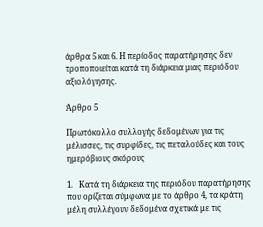άρθρα 5 και 6. Η περίοδος παρατήρησης δεν τροποποιείται κατά τη διάρκεια μιας περιόδου αξιολόγησης.

Άρθρο 5

Πρωτόκολλο συλλογής δεδομένων για τις μέλισσες, τις συρφίδες, τις πεταλούδες και τους ημερόβιους σκόρους

1.   Κατά τη διάρκεια της περιόδου παρατήρησης που ορίζεται σύμφωνα με το άρθρο 4, τα κράτη μέλη συλλέγουν δεδομένα σχετικά με τις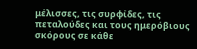μέλισσες, τις συρφίδες, τις πεταλούδες και τους ημερόβιους σκόρους σε κάθε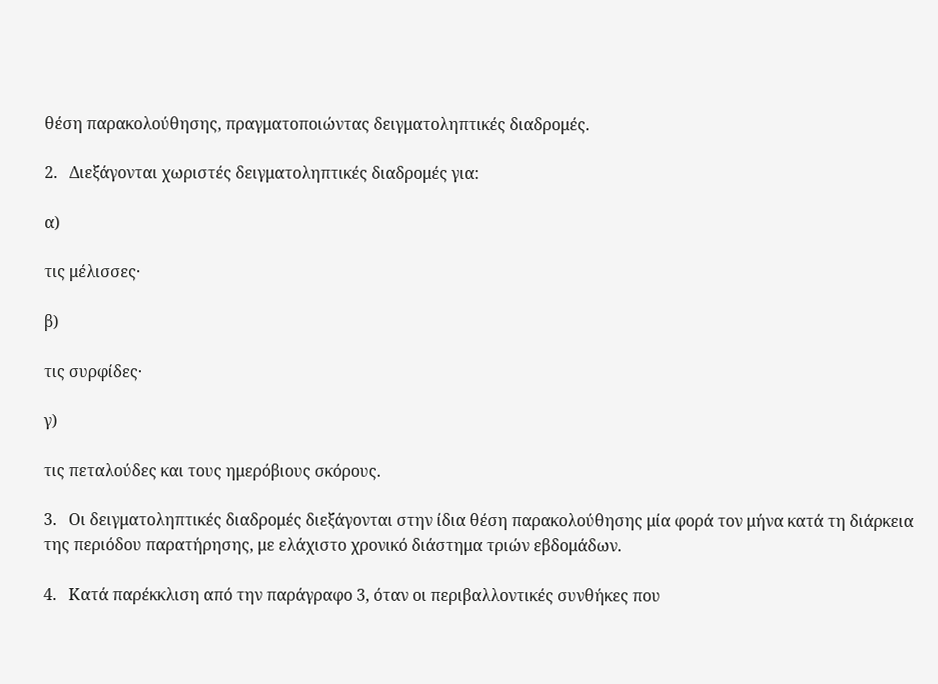θέση παρακολούθησης, πραγματοποιώντας δειγματοληπτικές διαδρομές.

2.   Διεξάγονται χωριστές δειγματοληπτικές διαδρομές για:

α)

τις μέλισσες·

β)

τις συρφίδες·

γ)

τις πεταλούδες και τους ημερόβιους σκόρους.

3.   Οι δειγματοληπτικές διαδρομές διεξάγονται στην ίδια θέση παρακολούθησης μία φορά τον μήνα κατά τη διάρκεια της περιόδου παρατήρησης, με ελάχιστο χρονικό διάστημα τριών εβδομάδων.

4.   Κατά παρέκκλιση από την παράγραφο 3, όταν οι περιβαλλοντικές συνθήκες που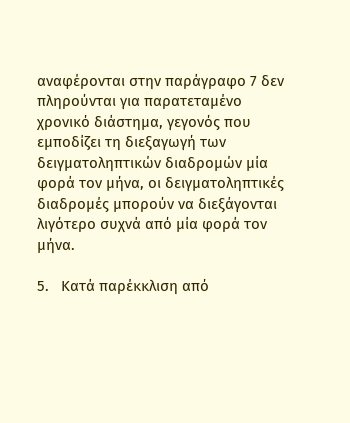αναφέρονται στην παράγραφο 7 δεν πληρούνται για παρατεταμένο χρονικό διάστημα, γεγονός που εμποδίζει τη διεξαγωγή των δειγματοληπτικών διαδρομών μία φορά τον μήνα, οι δειγματοληπτικές διαδρομές μπορούν να διεξάγονται λιγότερο συχνά από μία φορά τον μήνα.

5.   Κατά παρέκκλιση από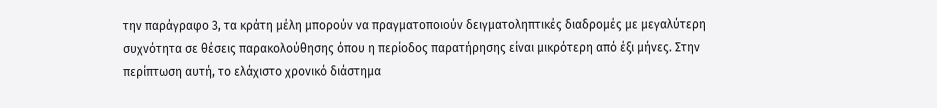την παράγραφο 3, τα κράτη μέλη μπορούν να πραγματοποιούν δειγματοληπτικές διαδρομές με μεγαλύτερη συχνότητα σε θέσεις παρακολούθησης όπου η περίοδος παρατήρησης είναι μικρότερη από έξι μήνες. Στην περίπτωση αυτή, το ελάχιστο χρονικό διάστημα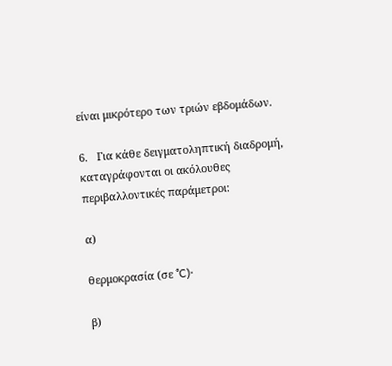είναι μικρότερο των τριών εβδομάδων.

6.   Για κάθε δειγματοληπτική διαδρομή, καταγράφονται οι ακόλουθες περιβαλλοντικές παράμετροι:

α)

θερμοκρασία (σε °C)·

β)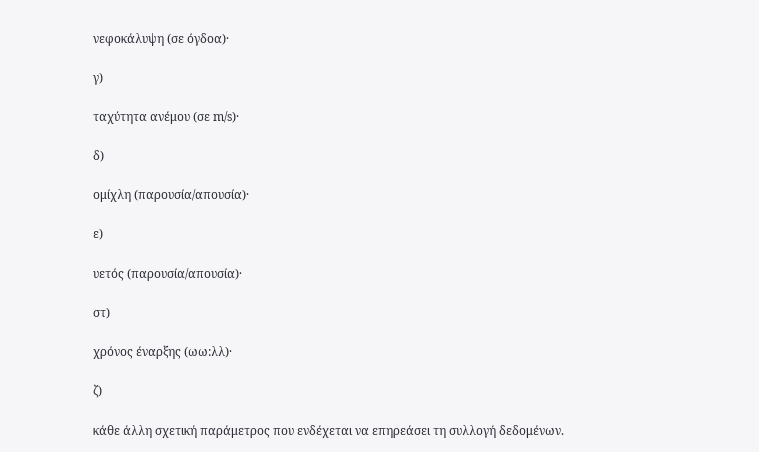νεφοκάλυψη (σε όγδοα)·

γ)

ταχύτητα ανέμου (σε m/s)·

δ)

ομίχλη (παρουσία/απουσία)·

ε)

υετός (παρουσία/απουσία)·

στ)

χρόνος έναρξης (ωω:λλ)·

ζ)

κάθε άλλη σχετική παράμετρος που ενδέχεται να επηρεάσει τη συλλογή δεδομένων.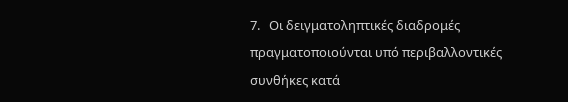7.   Οι δειγματοληπτικές διαδρομές πραγματοποιούνται υπό περιβαλλοντικές συνθήκες κατά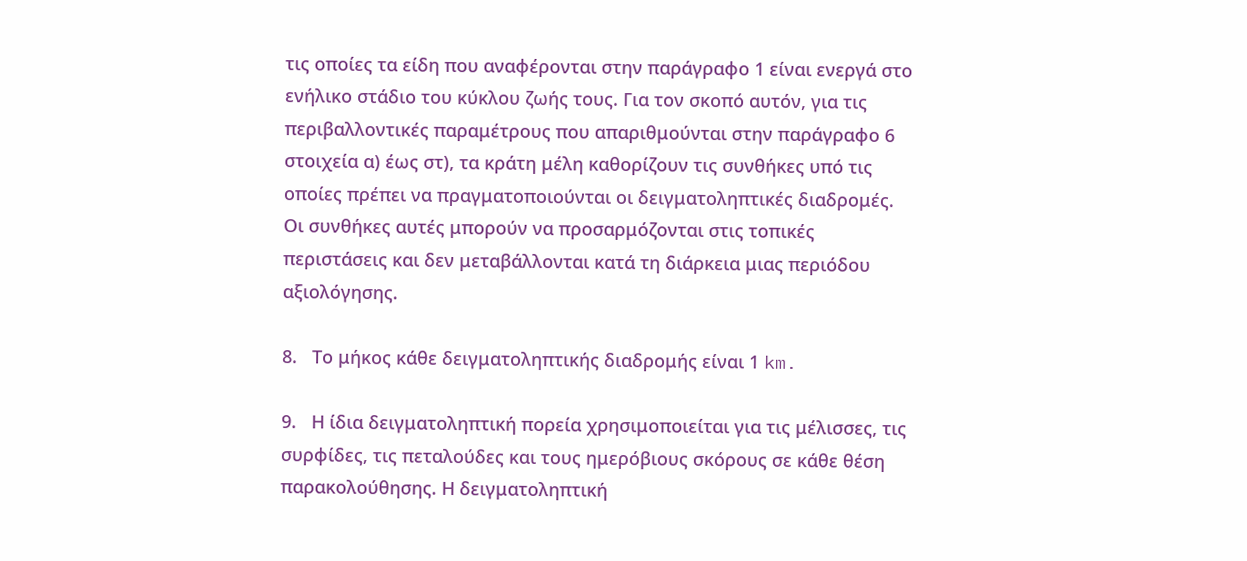τις οποίες τα είδη που αναφέρονται στην παράγραφο 1 είναι ενεργά στο ενήλικο στάδιο του κύκλου ζωής τους. Για τον σκοπό αυτόν, για τις περιβαλλοντικές παραμέτρους που απαριθμούνται στην παράγραφο 6 στοιχεία α) έως στ), τα κράτη μέλη καθορίζουν τις συνθήκες υπό τις οποίες πρέπει να πραγματοποιούνται οι δειγματοληπτικές διαδρομές. Οι συνθήκες αυτές μπορούν να προσαρμόζονται στις τοπικές περιστάσεις και δεν μεταβάλλονται κατά τη διάρκεια μιας περιόδου αξιολόγησης.

8.   Το μήκος κάθε δειγματοληπτικής διαδρομής είναι 1 km.

9.   Η ίδια δειγματοληπτική πορεία χρησιμοποιείται για τις μέλισσες, τις συρφίδες, τις πεταλούδες και τους ημερόβιους σκόρους σε κάθε θέση παρακολούθησης. Η δειγματοληπτική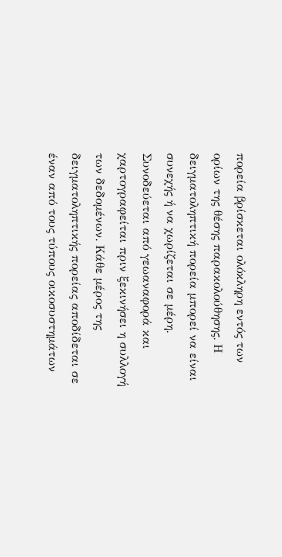πορεία βρίσκεται ολόκληρη εντός των ορίων της θέσης παρακολούθησης. Η δειγματοληπτική πορεία μπορεί να είναι συνεχής ή να χωρίζεται σε μέρη. Συνοδεύεται από γεωαναφορά και χαρτογραφείται πριν ξεκινήσει η συλλογή των δεδομένων. Κάθε μέρος της δειγματοληπτικής πορείας αποδίδεται σε έναν από τους τύπους οικοσυστημάτων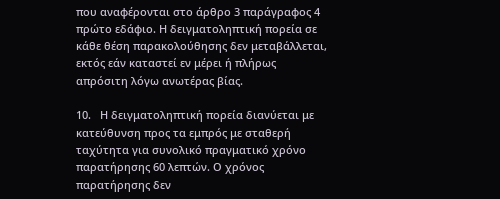που αναφέρονται στο άρθρο 3 παράγραφος 4 πρώτο εδάφιο. Η δειγματοληπτική πορεία σε κάθε θέση παρακολούθησης δεν μεταβάλλεται, εκτός εάν καταστεί εν μέρει ή πλήρως απρόσιτη λόγω ανωτέρας βίας.

10.   Η δειγματοληπτική πορεία διανύεται με κατεύθυνση προς τα εμπρός με σταθερή ταχύτητα για συνολικό πραγματικό χρόνο παρατήρησης 60 λεπτών. Ο χρόνος παρατήρησης δεν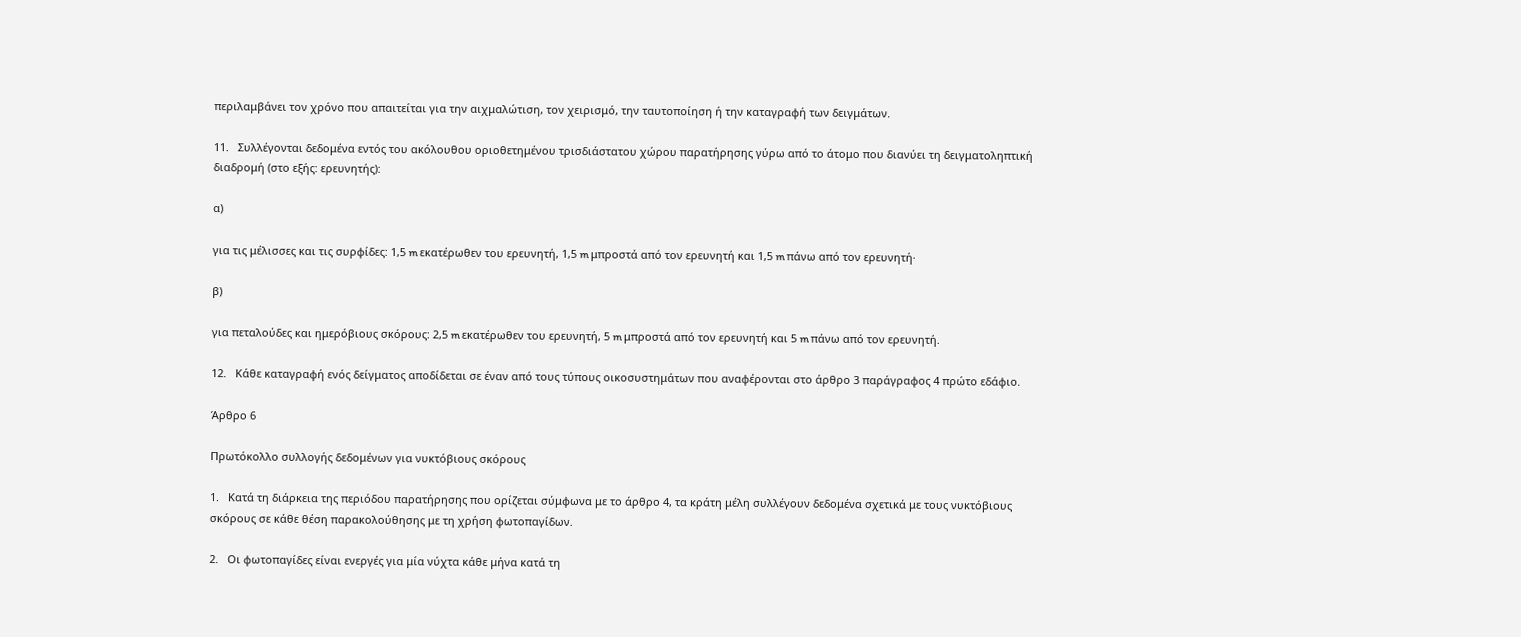περιλαμβάνει τον χρόνο που απαιτείται για την αιχμαλώτιση, τον χειρισμό, την ταυτοποίηση ή την καταγραφή των δειγμάτων.

11.   Συλλέγονται δεδομένα εντός του ακόλουθου οριοθετημένου τρισδιάστατου χώρου παρατήρησης γύρω από το άτομο που διανύει τη δειγματοληπτική διαδρομή (στο εξής: ερευνητής):

α)

για τις μέλισσες και τις συρφίδες: 1,5 m εκατέρωθεν του ερευνητή, 1,5 m μπροστά από τον ερευνητή και 1,5 m πάνω από τον ερευνητή·

β)

για πεταλούδες και ημερόβιους σκόρους: 2,5 m εκατέρωθεν του ερευνητή, 5 m μπροστά από τον ερευνητή και 5 m πάνω από τον ερευνητή.

12.   Κάθε καταγραφή ενός δείγματος αποδίδεται σε έναν από τους τύπους οικοσυστημάτων που αναφέρονται στο άρθρο 3 παράγραφος 4 πρώτο εδάφιο.

Άρθρο 6

Πρωτόκολλο συλλογής δεδομένων για νυκτόβιους σκόρους

1.   Κατά τη διάρκεια της περιόδου παρατήρησης που ορίζεται σύμφωνα με το άρθρο 4, τα κράτη μέλη συλλέγουν δεδομένα σχετικά με τους νυκτόβιους σκόρους σε κάθε θέση παρακολούθησης με τη χρήση φωτοπαγίδων.

2.   Οι φωτοπαγίδες είναι ενεργές για μία νύχτα κάθε μήνα κατά τη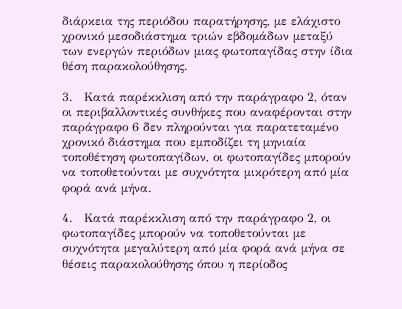διάρκεια της περιόδου παρατήρησης, με ελάχιστο χρονικό μεσοδιάστημα τριών εβδομάδων μεταξύ των ενεργών περιόδων μιας φωτοπαγίδας στην ίδια θέση παρακολούθησης.

3.   Κατά παρέκκλιση από την παράγραφο 2, όταν οι περιβαλλοντικές συνθήκες που αναφέρονται στην παράγραφο 6 δεν πληρούνται για παρατεταμένο χρονικό διάστημα που εμποδίζει τη μηνιαία τοποθέτηση φωτοπαγίδων, οι φωτοπαγίδες μπορούν να τοποθετούνται με συχνότητα μικρότερη από μία φορά ανά μήνα.

4.   Κατά παρέκκλιση από την παράγραφο 2, οι φωτοπαγίδες μπορούν να τοποθετούνται με συχνότητα μεγαλύτερη από μία φορά ανά μήνα σε θέσεις παρακολούθησης όπου η περίοδος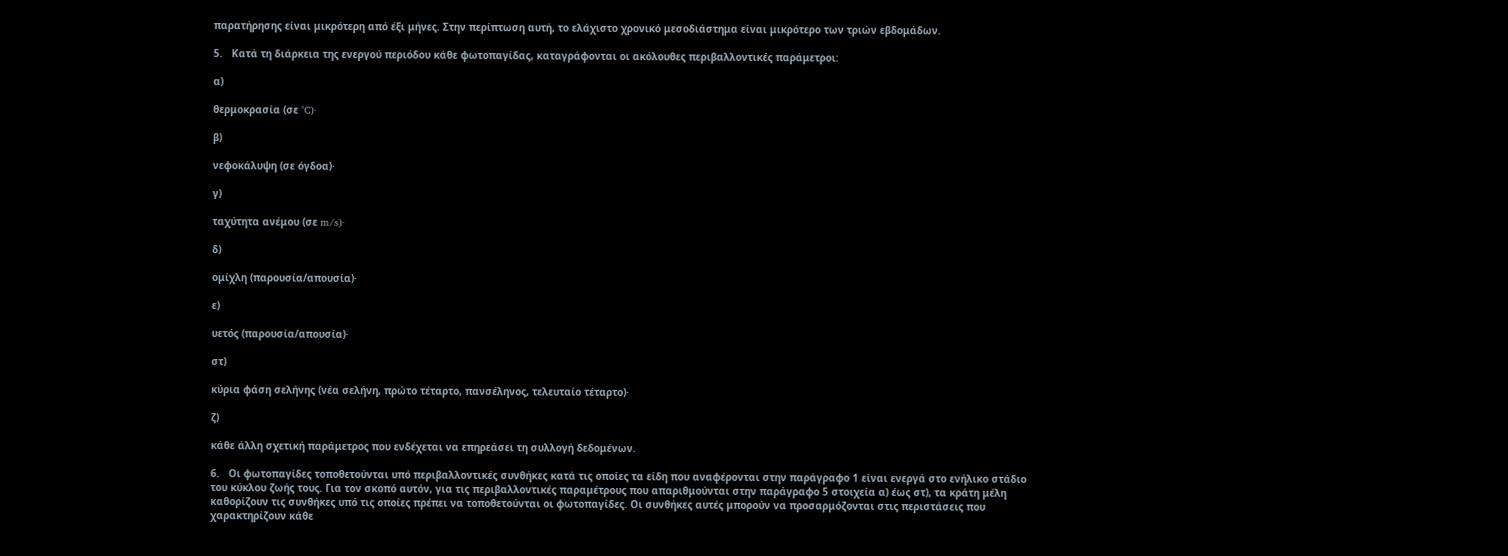παρατήρησης είναι μικρότερη από έξι μήνες. Στην περίπτωση αυτή, το ελάχιστο χρονικό μεσοδιάστημα είναι μικρότερο των τριών εβδομάδων.

5.   Κατά τη διάρκεια της ενεργού περιόδου κάθε φωτοπαγίδας, καταγράφονται οι ακόλουθες περιβαλλοντικές παράμετροι:

α)

θερμοκρασία (σε °C)·

β)

νεφοκάλυψη (σε όγδοα)·

γ)

ταχύτητα ανέμου (σε m/s)·

δ)

ομίχλη (παρουσία/απουσία)·

ε)

υετός (παρουσία/απουσία)·

στ)

κύρια φάση σελήνης (νέα σελήνη, πρώτο τέταρτο, πανσέληνος, τελευταίο τέταρτο)·

ζ)

κάθε άλλη σχετική παράμετρος που ενδέχεται να επηρεάσει τη συλλογή δεδομένων.

6.   Οι φωτοπαγίδες τοποθετούνται υπό περιβαλλοντικές συνθήκες κατά τις οποίες τα είδη που αναφέρονται στην παράγραφο 1 είναι ενεργά στο ενήλικο στάδιο του κύκλου ζωής τους. Για τον σκοπό αυτόν, για τις περιβαλλοντικές παραμέτρους που απαριθμούνται στην παράγραφο 5 στοιχεία α) έως στ), τα κράτη μέλη καθορίζουν τις συνθήκες υπό τις οποίες πρέπει να τοποθετούνται οι φωτοπαγίδες. Οι συνθήκες αυτές μπορούν να προσαρμόζονται στις περιστάσεις που χαρακτηρίζουν κάθε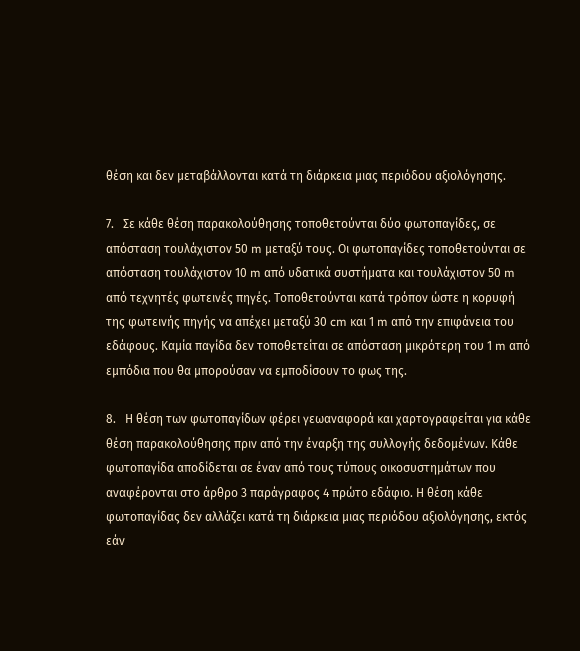θέση και δεν μεταβάλλονται κατά τη διάρκεια μιας περιόδου αξιολόγησης.

7.   Σε κάθε θέση παρακολούθησης τοποθετούνται δύο φωτοπαγίδες, σε απόσταση τουλάχιστον 50 m μεταξύ τους. Οι φωτοπαγίδες τοποθετούνται σε απόσταση τουλάχιστον 10 m από υδατικά συστήματα και τουλάχιστον 50 m από τεχνητές φωτεινές πηγές. Τοποθετούνται κατά τρόπον ώστε η κορυφή της φωτεινής πηγής να απέχει μεταξύ 30 cm και 1 m από την επιφάνεια του εδάφους. Καμία παγίδα δεν τοποθετείται σε απόσταση μικρότερη του 1 m από εμπόδια που θα μπορούσαν να εμποδίσουν το φως της.

8.   Η θέση των φωτοπαγίδων φέρει γεωαναφορά και χαρτογραφείται για κάθε θέση παρακολούθησης πριν από την έναρξη της συλλογής δεδομένων. Κάθε φωτοπαγίδα αποδίδεται σε έναν από τους τύπους οικοσυστημάτων που αναφέρονται στο άρθρο 3 παράγραφος 4 πρώτο εδάφιο. Η θέση κάθε φωτοπαγίδας δεν αλλάζει κατά τη διάρκεια μιας περιόδου αξιολόγησης, εκτός εάν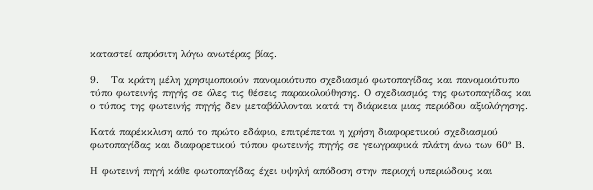καταστεί απρόσιτη λόγω ανωτέρας βίας.

9.   Τα κράτη μέλη χρησιμοποιούν πανομοιότυπο σχεδιασμό φωτοπαγίδας και πανομοιότυπο τύπο φωτεινής πηγής σε όλες τις θέσεις παρακολούθησης. Ο σχεδιασμός της φωτοπαγίδας και ο τύπος της φωτεινής πηγής δεν μεταβάλλονται κατά τη διάρκεια μιας περιόδου αξιολόγησης.

Κατά παρέκκλιση από το πρώτο εδάφιο, επιτρέπεται η χρήση διαφορετικού σχεδιασμού φωτοπαγίδας και διαφορετικού τύπου φωτεινής πηγής σε γεωγραφικά πλάτη άνω των 60° Β.

Η φωτεινή πηγή κάθε φωτοπαγίδας έχει υψηλή απόδοση στην περιοχή υπεριώδους και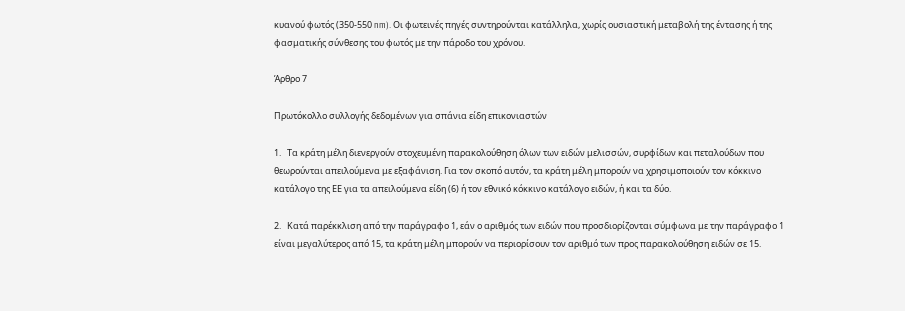κυανού φωτός (350-550 nm). Οι φωτεινές πηγές συντηρούνται κατάλληλα, χωρίς ουσιαστική μεταβολή της έντασης ή της φασματικής σύνθεσης του φωτός με την πάροδο του χρόνου.

Άρθρο 7

Πρωτόκολλο συλλογής δεδομένων για σπάνια είδη επικονιαστών

1.   Τα κράτη μέλη διενεργούν στοχευμένη παρακολούθηση όλων των ειδών μελισσών, συρφίδων και πεταλούδων που θεωρούνται απειλούμενα με εξαφάνιση. Για τον σκοπό αυτόν, τα κράτη μέλη μπορούν να χρησιμοποιούν τον κόκκινο κατάλογο της ΕΕ για τα απειλούμενα είδη (6) ή τον εθνικό κόκκινο κατάλογο ειδών, ή και τα δύο.

2.   Κατά παρέκκλιση από την παράγραφο 1, εάν ο αριθμός των ειδών που προσδιορίζονται σύμφωνα με την παράγραφο 1 είναι μεγαλύτερος από 15, τα κράτη μέλη μπορούν να περιορίσουν τον αριθμό των προς παρακολούθηση ειδών σε 15.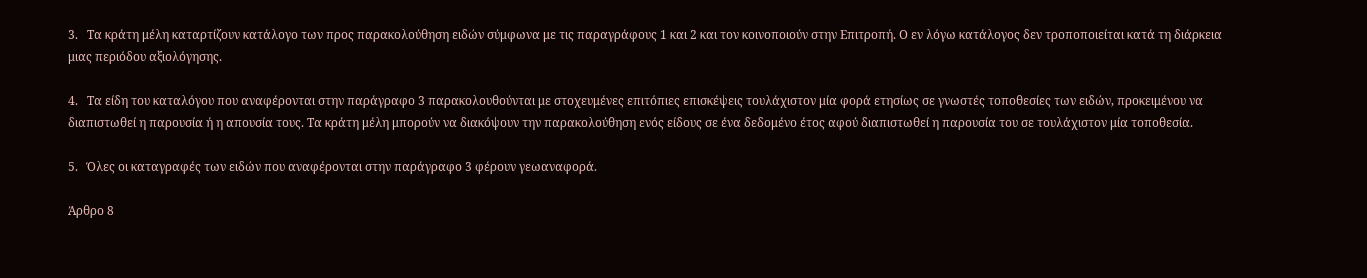3.   Τα κράτη μέλη καταρτίζουν κατάλογο των προς παρακολούθηση ειδών σύμφωνα με τις παραγράφους 1 και 2 και τον κοινοποιούν στην Επιτροπή. Ο εν λόγω κατάλογος δεν τροποποιείται κατά τη διάρκεια μιας περιόδου αξιολόγησης.

4.   Τα είδη του καταλόγου που αναφέρονται στην παράγραφο 3 παρακολουθούνται με στοχευμένες επιτόπιες επισκέψεις τουλάχιστον μία φορά ετησίως σε γνωστές τοποθεσίες των ειδών, προκειμένου να διαπιστωθεί η παρουσία ή η απουσία τους. Τα κράτη μέλη μπορούν να διακόψουν την παρακολούθηση ενός είδους σε ένα δεδομένο έτος αφού διαπιστωθεί η παρουσία του σε τουλάχιστον μία τοποθεσία.

5.   Όλες οι καταγραφές των ειδών που αναφέρονται στην παράγραφο 3 φέρουν γεωαναφορά.

Άρθρο 8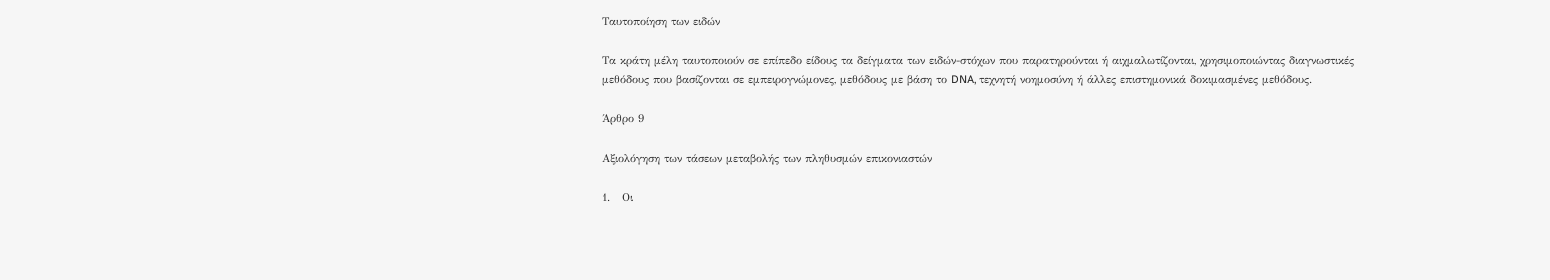Ταυτοποίηση των ειδών

Τα κράτη μέλη ταυτοποιούν σε επίπεδο είδους τα δείγματα των ειδών-στόχων που παρατηρούνται ή αιχμαλωτίζονται, χρησιμοποιώντας διαγνωστικές μεθόδους που βασίζονται σε εμπειρογνώμονες, μεθόδους με βάση το DNA, τεχνητή νοημοσύνη ή άλλες επιστημονικά δοκιμασμένες μεθόδους.

Άρθρο 9

Αξιολόγηση των τάσεων μεταβολής των πληθυσμών επικονιαστών

1.   Οι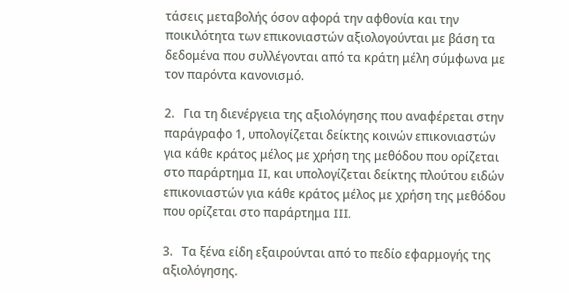τάσεις μεταβολής όσον αφορά την αφθονία και την ποικιλότητα των επικονιαστών αξιολογούνται με βάση τα δεδομένα που συλλέγονται από τα κράτη μέλη σύμφωνα με τον παρόντα κανονισμό.

2.   Για τη διενέργεια της αξιολόγησης που αναφέρεται στην παράγραφο 1, υπολογίζεται δείκτης κοινών επικονιαστών για κάθε κράτος μέλος με χρήση της μεθόδου που ορίζεται στο παράρτημα II, και υπολογίζεται δείκτης πλούτου ειδών επικονιαστών για κάθε κράτος μέλος με χρήση της μεθόδου που ορίζεται στο παράρτημα III.

3.   Τα ξένα είδη εξαιρούνται από το πεδίο εφαρμογής της αξιολόγησης.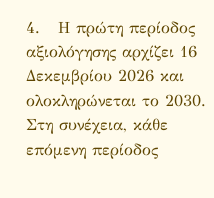4.   Η πρώτη περίοδος αξιολόγησης αρχίζει 16 Δεκεμβρίου 2026 και ολοκληρώνεται το 2030. Στη συνέχεια, κάθε επόμενη περίοδος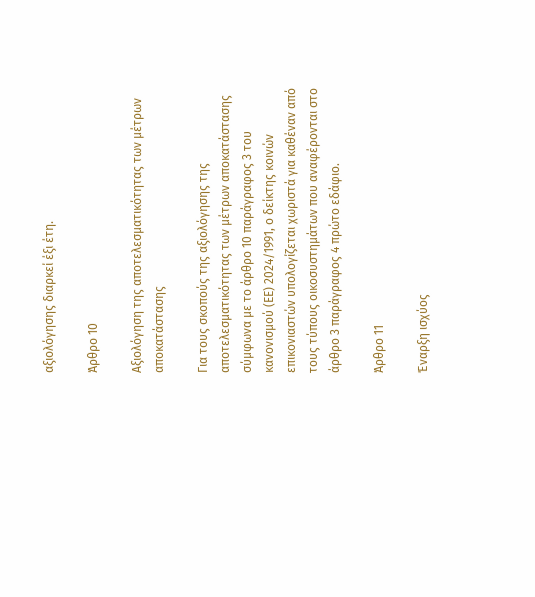αξιολόγησης διαρκεί έξι έτη.

Άρθρο 10

Αξιολόγηση της αποτελεσματικότητας των μέτρων αποκατάστασης

Για τους σκοπούς της αξιολόγησης της αποτελεσματικότητας των μέτρων αποκατάστασης σύμφωνα με το άρθρο 10 παράγραφος 3 του κανονισμού (ΕΕ) 2024/1991, ο δείκτης κοινών επικονιαστών υπολογίζεται χωριστά για καθέναν από τους τύπους οικοσυστημάτων που αναφέρονται στο άρθρο 3 παράγραφος 4 πρώτο εδάφιο.

Άρθρο 11

Έναρξη ισχύος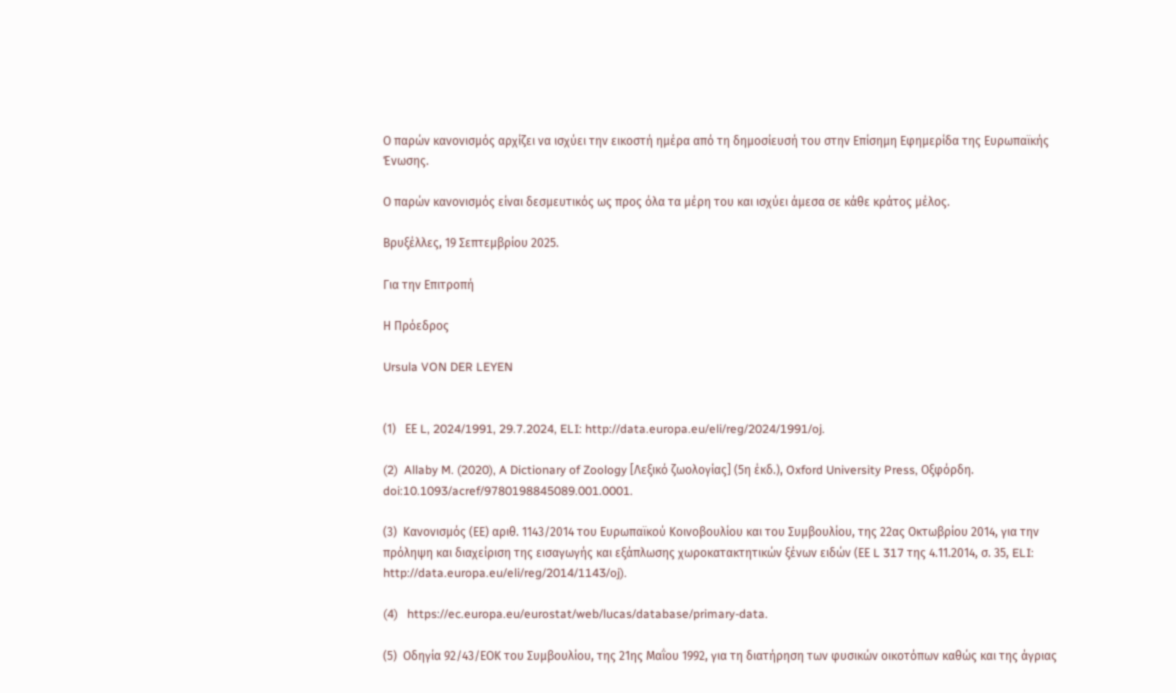Ο παρών κανονισμός αρχίζει να ισχύει την εικοστή ημέρα από τη δημοσίευσή του στην Επίσημη Εφημερίδα της Ευρωπαϊκής Ένωσης.

Ο παρών κανονισμός είναι δεσμευτικός ως προς όλα τα μέρη του και ισχύει άμεσα σε κάθε κράτος μέλος.

Βρυξέλλες, 19 Σεπτεμβρίου 2025.

Για την Επιτροπή

Η Πρόεδρος

Ursula VON DER LEYEN


(1)   ΕΕ L, 2024/1991, 29.7.2024, ELI: http://data.europa.eu/eli/reg/2024/1991/oj.

(2)  Allaby M. (2020), A Dictionary of Zoology [Λεξικό ζωολογίας] (5η έκδ.), Oxford University Press, Οξφόρδη. doi:10.1093/acref/9780198845089.001.0001.

(3)  Κανονισμός (ΕΕ) αριθ. 1143/2014 του Ευρωπαϊκού Κοινοβουλίου και του Συμβουλίου, της 22ας Οκτωβρίου 2014, για την πρόληψη και διαχείριση της εισαγωγής και εξάπλωσης χωροκατακτητικών ξένων ειδών (ΕΕ L 317 της 4.11.2014, σ. 35, ELI: http://data.europa.eu/eli/reg/2014/1143/oj).

(4)   https://ec.europa.eu/eurostat/web/lucas/database/primary-data.

(5)  Οδηγία 92/43/ΕΟΚ του Συμβουλίου, της 21ης Μαΐου 1992, για τη διατήρηση των φυσικών οικοτόπων καθώς και της άγριας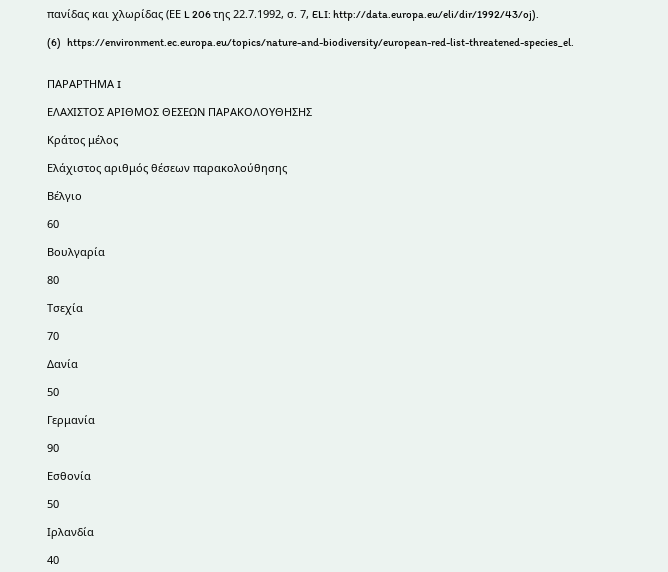πανίδας και χλωρίδας (ΕΕ L 206 της 22.7.1992, σ. 7, ELI: http://data.europa.eu/eli/dir/1992/43/oj).

(6)   https://environment.ec.europa.eu/topics/nature-and-biodiversity/european-red-list-threatened-species_el.


ΠΑΡΑΡΤΗΜΑ I

ΕΛΑΧΙΣΤΟΣ ΑΡΙΘΜΟΣ ΘΕΣΕΩΝ ΠΑΡΑΚΟΛΟΥΘΗΣΗΣ

Κράτος μέλος

Ελάχιστος αριθμός θέσεων παρακολούθησης

Βέλγιο

60

Βουλγαρία

80

Τσεχία

70

Δανία

50

Γερμανία

90

Εσθονία

50

Ιρλανδία

40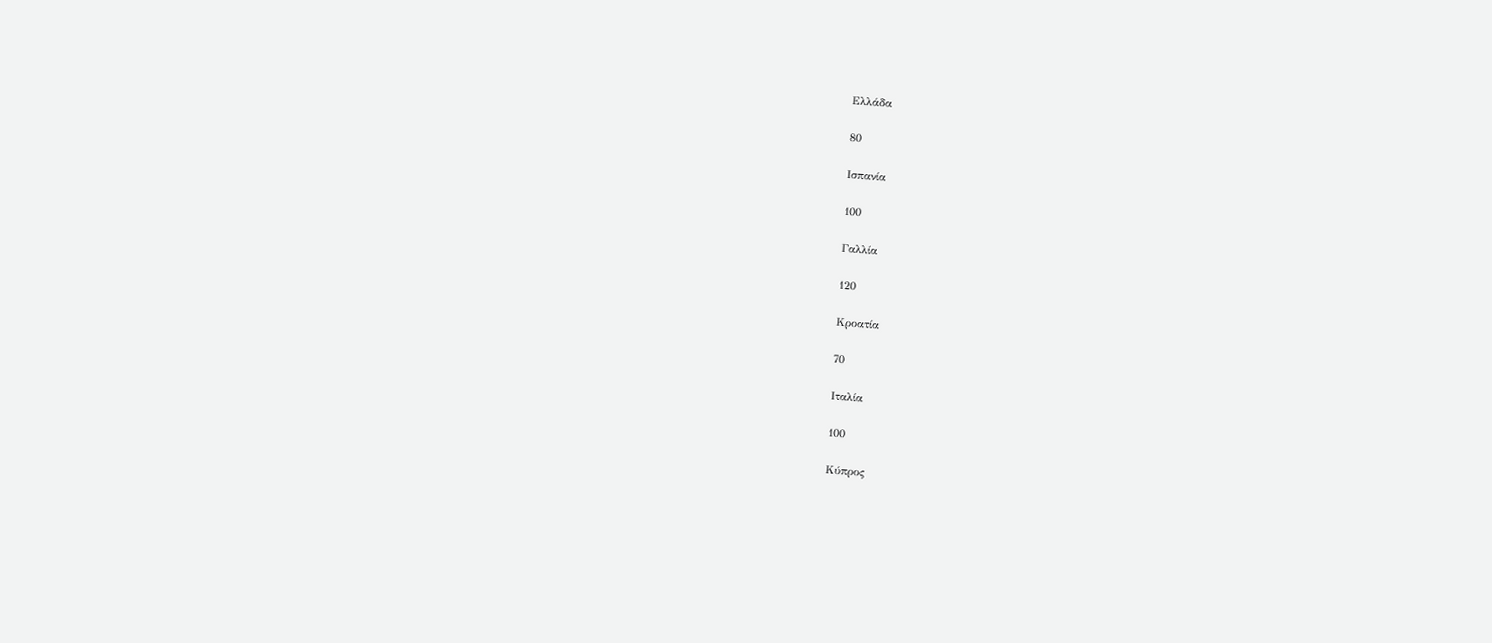Ελλάδα

80

Ισπανία

100

Γαλλία

120

Κροατία

70

Ιταλία

100

Κύπρος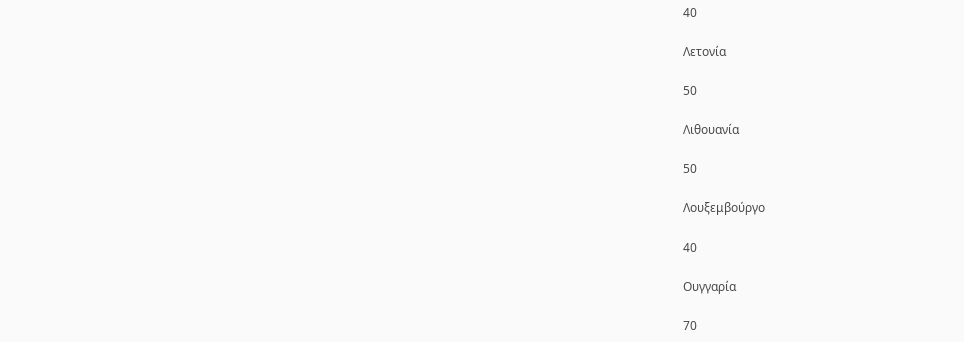40

Λετονία

50

Λιθουανία

50

Λουξεμβούργο

40

Ουγγαρία

70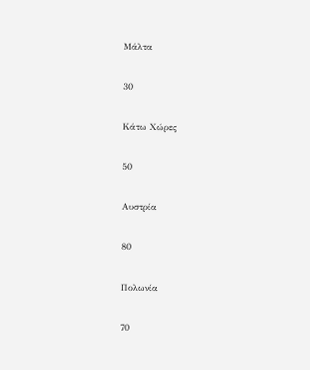Μάλτα

30

Κάτω Χώρες

50

Αυστρία

80

Πολωνία

70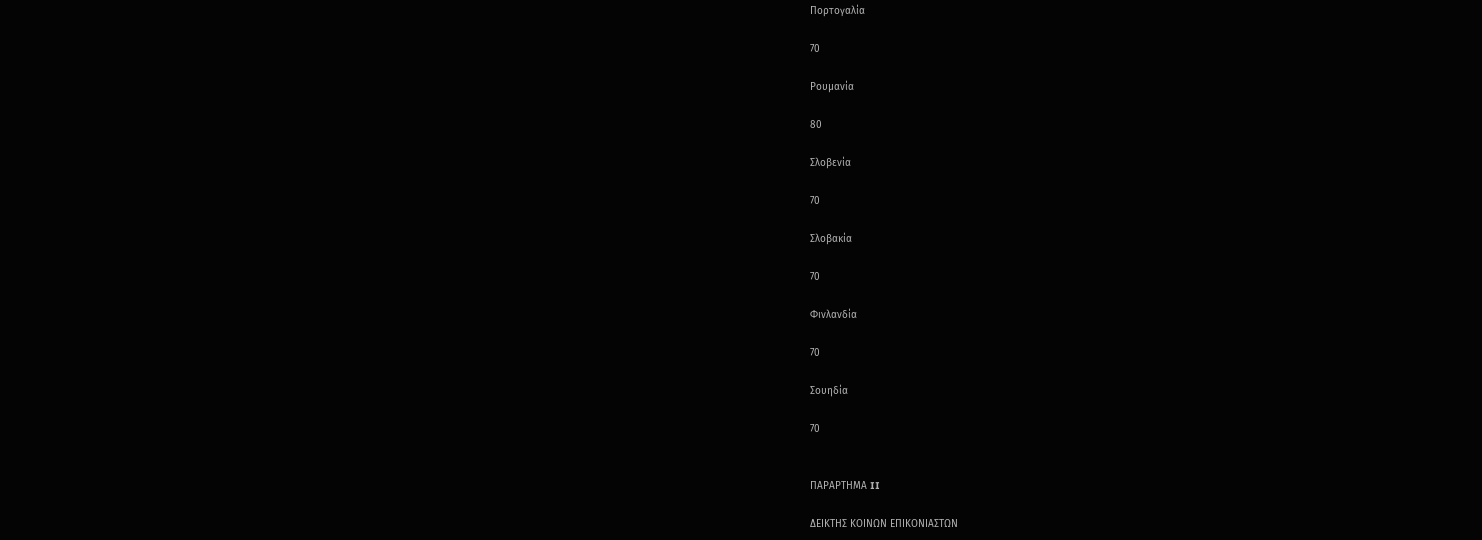Πορτογαλία

70

Ρουμανία

80

Σλοβενία

70

Σλοβακία

70

Φινλανδία

70

Σουηδία

70


ΠΑΡΑΡΤΗΜΑ II

ΔΕΙΚΤΗΣ ΚΟΙΝΩΝ ΕΠΙΚΟΝΙΑΣΤΩΝ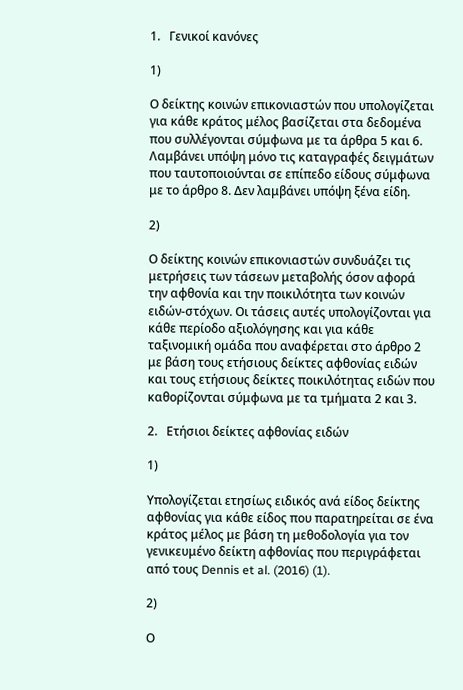1.   Γενικοί κανόνες

1)

Ο δείκτης κοινών επικονιαστών που υπολογίζεται για κάθε κράτος μέλος βασίζεται στα δεδομένα που συλλέγονται σύμφωνα με τα άρθρα 5 και 6. Λαμβάνει υπόψη μόνο τις καταγραφές δειγμάτων που ταυτοποιούνται σε επίπεδο είδους σύμφωνα με το άρθρο 8. Δεν λαμβάνει υπόψη ξένα είδη.

2)

Ο δείκτης κοινών επικονιαστών συνδυάζει τις μετρήσεις των τάσεων μεταβολής όσον αφορά την αφθονία και την ποικιλότητα των κοινών ειδών-στόχων. Οι τάσεις αυτές υπολογίζονται για κάθε περίοδο αξιολόγησης και για κάθε ταξινομική ομάδα που αναφέρεται στο άρθρο 2 με βάση τους ετήσιους δείκτες αφθονίας ειδών και τους ετήσιους δείκτες ποικιλότητας ειδών που καθορίζονται σύμφωνα με τα τμήματα 2 και 3.

2.   Ετήσιοι δείκτες αφθονίας ειδών

1)

Υπολογίζεται ετησίως ειδικός ανά είδος δείκτης αφθονίας για κάθε είδος που παρατηρείται σε ένα κράτος μέλος με βάση τη μεθοδολογία για τον γενικευμένο δείκτη αφθονίας που περιγράφεται από τους Dennis et al. (2016) (1).

2)

Ο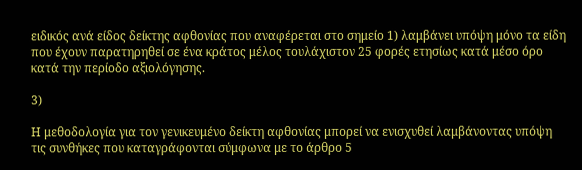ειδικός ανά είδος δείκτης αφθονίας που αναφέρεται στο σημείο 1) λαμβάνει υπόψη μόνο τα είδη που έχουν παρατηρηθεί σε ένα κράτος μέλος τουλάχιστον 25 φορές ετησίως κατά μέσο όρο κατά την περίοδο αξιολόγησης.

3)

Η μεθοδολογία για τον γενικευμένο δείκτη αφθονίας μπορεί να ενισχυθεί λαμβάνοντας υπόψη τις συνθήκες που καταγράφονται σύμφωνα με το άρθρο 5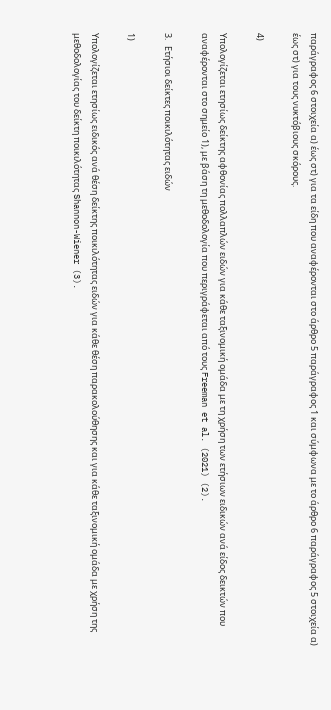παράγραφος 6 στοιχεία α) έως στ) για τα είδη που αναφέρονται στο άρθρο 5 παράγραφος 1 και σύμφωνα με το άρθρο 6 παράγραφος 5 στοιχεία α) έως στ) για τους νυκτόβιους σκόρους.

4)

Υπολογίζεται ετησίως δείκτης αφθονίας πολλαπλών ειδών για κάθε ταξινομική ομάδα με τη χρήση των ετήσιων ειδικών ανά είδος δεικτών που αναφέρονται στο σημείο 1), με βάση τη μεθοδολογία που περιγράφεται από τους Freeman et al. (2021) (2).

3.   Ετήσιοι δείκτες ποικιλότητας ειδών

1)

Υπολογίζεται ετησίως ειδικός ανά θέση δείκτης ποικιλότητας ειδών για κάθε θέση παρακολούθησης και για κάθε ταξινομική ομάδα με χρήση της μεθοδολογίας του δείκτη ποικιλότητας Shannon-Wiener (3).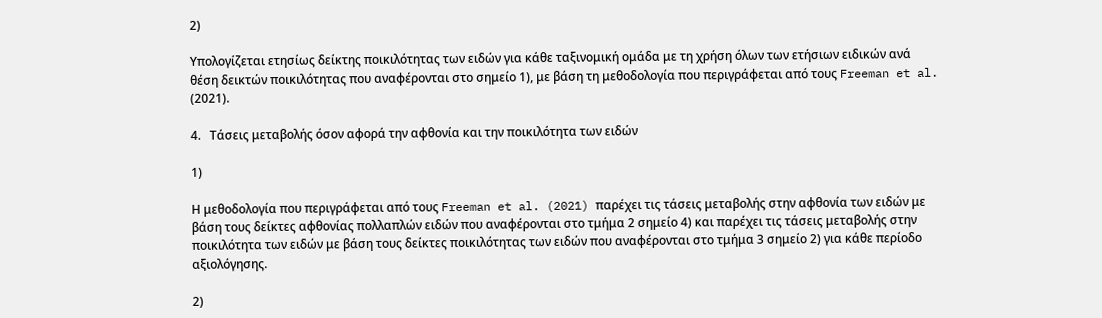2)

Υπολογίζεται ετησίως δείκτης ποικιλότητας των ειδών για κάθε ταξινομική ομάδα με τη χρήση όλων των ετήσιων ειδικών ανά θέση δεικτών ποικιλότητας που αναφέρονται στο σημείο 1), με βάση τη μεθοδολογία που περιγράφεται από τους Freeman et al. (2021).

4.   Τάσεις μεταβολής όσον αφορά την αφθονία και την ποικιλότητα των ειδών

1)

Η μεθοδολογία που περιγράφεται από τους Freeman et al. (2021) παρέχει τις τάσεις μεταβολής στην αφθονία των ειδών με βάση τους δείκτες αφθονίας πολλαπλών ειδών που αναφέρονται στο τμήμα 2 σημείο 4) και παρέχει τις τάσεις μεταβολής στην ποικιλότητα των ειδών με βάση τους δείκτες ποικιλότητας των ειδών που αναφέρονται στο τμήμα 3 σημείο 2) για κάθε περίοδο αξιολόγησης.

2)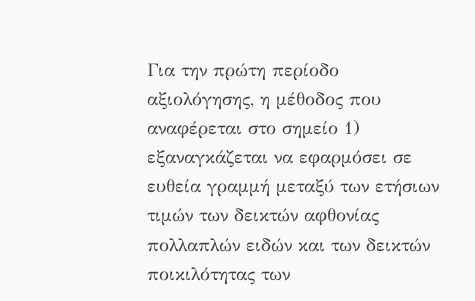Για την πρώτη περίοδο αξιολόγησης, η μέθοδος που αναφέρεται στο σημείο 1) εξαναγκάζεται να εφαρμόσει σε ευθεία γραμμή μεταξύ των ετήσιων τιμών των δεικτών αφθονίας πολλαπλών ειδών και των δεικτών ποικιλότητας των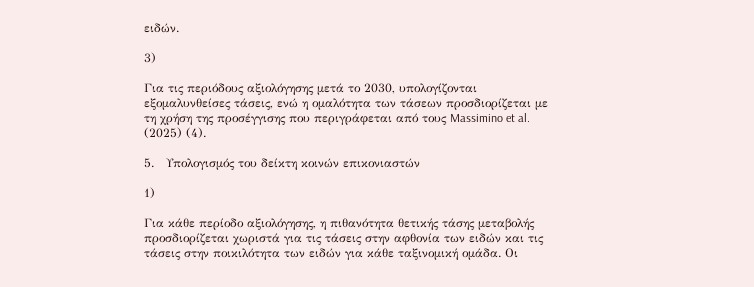ειδών.

3)

Για τις περιόδους αξιολόγησης μετά το 2030, υπολογίζονται εξομαλυνθείσες τάσεις, ενώ η ομαλότητα των τάσεων προσδιορίζεται με τη χρήση της προσέγγισης που περιγράφεται από τους Massimino et al. (2025) (4).

5.   Υπολογισμός του δείκτη κοινών επικονιαστών

1)

Για κάθε περίοδο αξιολόγησης, η πιθανότητα θετικής τάσης μεταβολής προσδιορίζεται χωριστά για τις τάσεις στην αφθονία των ειδών και τις τάσεις στην ποικιλότητα των ειδών για κάθε ταξινομική ομάδα. Οι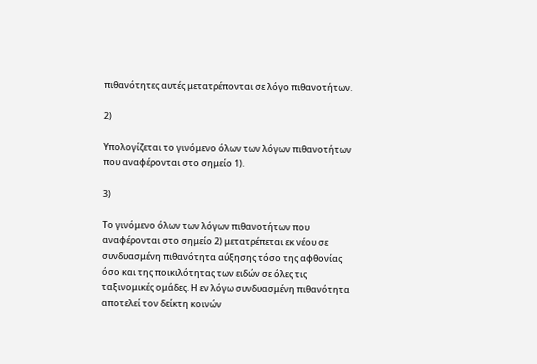πιθανότητες αυτές μετατρέπονται σε λόγο πιθανοτήτων.

2)

Υπολογίζεται το γινόμενο όλων των λόγων πιθανοτήτων που αναφέρονται στο σημείο 1).

3)

Το γινόμενο όλων των λόγων πιθανοτήτων που αναφέρονται στο σημείο 2) μετατρέπεται εκ νέου σε συνδυασμένη πιθανότητα αύξησης τόσο της αφθονίας όσο και της ποικιλότητας των ειδών σε όλες τις ταξινομικές ομάδες. Η εν λόγω συνδυασμένη πιθανότητα αποτελεί τον δείκτη κοινών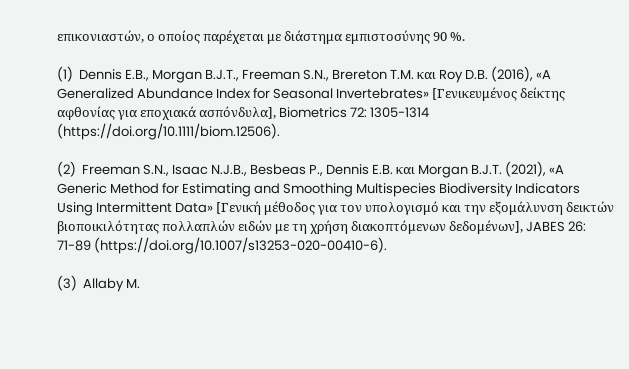επικονιαστών, ο οποίος παρέχεται με διάστημα εμπιστοσύνης 90 %.

(1)  Dennis E.B., Morgan B.J.T., Freeman S.N., Brereton T.M. και Roy D.B. (2016), «A Generalized Abundance Index for Seasonal Invertebrates» [Γενικευμένος δείκτης αφθονίας για εποχιακά ασπόνδυλα], Biometrics 72: 1305-1314 (https://doi.org/10.1111/biom.12506).

(2)  Freeman S.N., Isaac N.J.B., Besbeas P., Dennis E.B. και Morgan B.J.T. (2021), «A Generic Method for Estimating and Smoothing Multispecies Biodiversity Indicators Using Intermittent Data» [Γενική μέθοδος για τον υπολογισμό και την εξομάλυνση δεικτών βιοποικιλότητας πολλαπλών ειδών με τη χρήση διακοπτόμενων δεδομένων], JABES 26: 71-89 (https://doi.org/10.1007/s13253-020-00410-6).

(3)  Allaby M.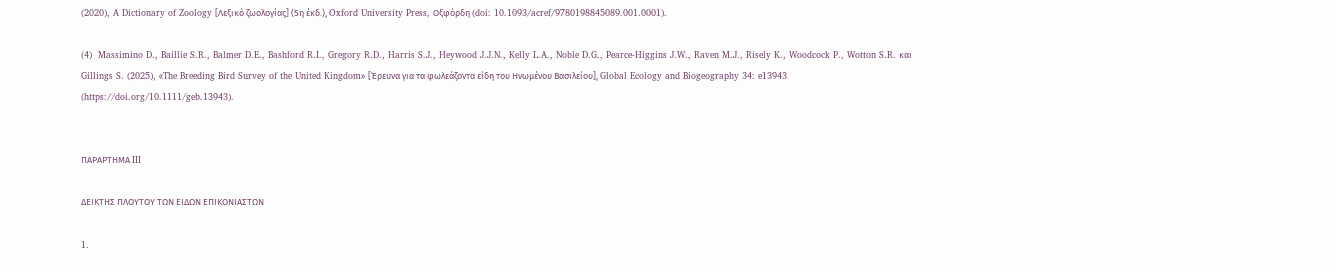(2020), A Dictionary of Zoology [Λεξικό ζωολογίας] (5η έκδ.), Oxford University Press, Οξφόρδη (doi: 10.1093/acref/9780198845089.001.0001).

(4)  Massimino D., Baillie S.R., Balmer D.E., Bashford R.I., Gregory R.D., Harris S.J., Heywood J.J.N., Kelly L.A., Noble D.G., Pearce-Higgins J.W., Raven M.J., Risely K., Woodcock P., Wotton S.R. και Gillings S. (2025), «The Breeding Bird Survey of the United Kingdom» [Έρευνα για τα φωλεάζοντα είδη του Ηνωμένου Βασιλείου], Global Ecology and Biogeography 34: e13943 (https://doi.org/10.1111/geb.13943).


ΠΑΡΑΡΤΗΜΑ III

ΔΕΙΚΤΗΣ ΠΛΟΥΤΟΥ ΤΩΝ ΕΙΔΩΝ ΕΠΙΚΟΝΙΑΣΤΩΝ

1.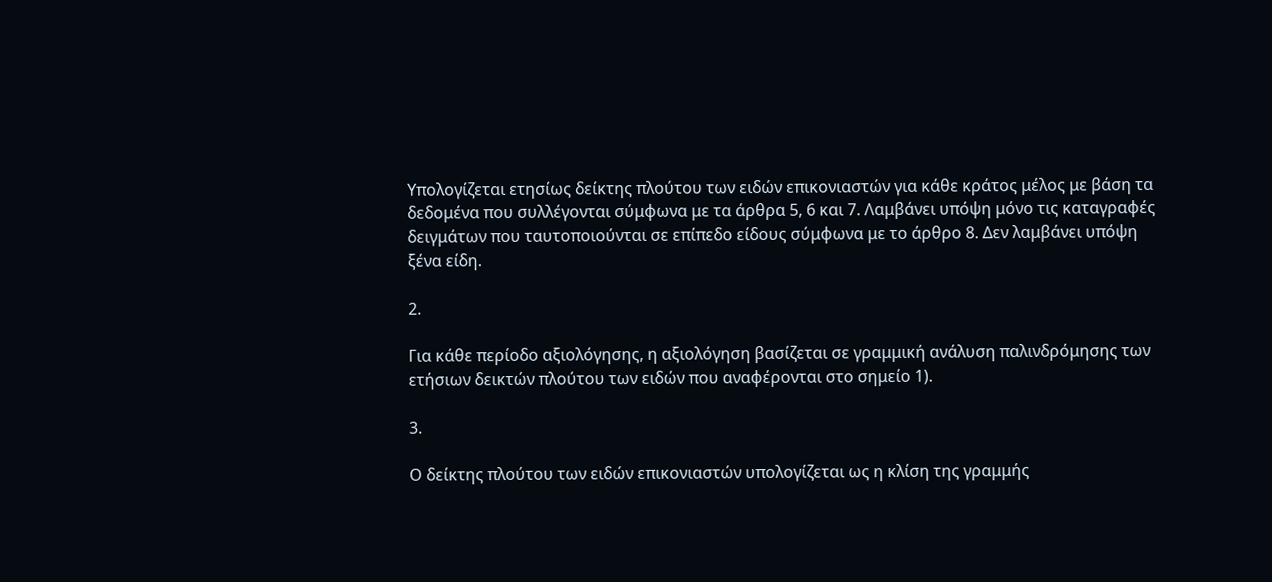Υπολογίζεται ετησίως δείκτης πλούτου των ειδών επικονιαστών για κάθε κράτος μέλος με βάση τα δεδομένα που συλλέγονται σύμφωνα με τα άρθρα 5, 6 και 7. Λαμβάνει υπόψη μόνο τις καταγραφές δειγμάτων που ταυτοποιούνται σε επίπεδο είδους σύμφωνα με το άρθρο 8. Δεν λαμβάνει υπόψη ξένα είδη.

2.

Για κάθε περίοδο αξιολόγησης, η αξιολόγηση βασίζεται σε γραμμική ανάλυση παλινδρόμησης των ετήσιων δεικτών πλούτου των ειδών που αναφέρονται στο σημείο 1).

3.

Ο δείκτης πλούτου των ειδών επικονιαστών υπολογίζεται ως η κλίση της γραμμής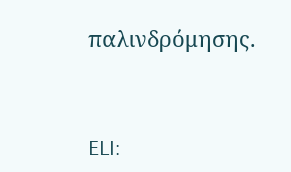παλινδρόμησης.


ELI: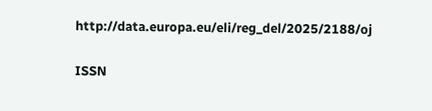http://data.europa.eu/eli/reg_del/2025/2188/oj

ISSN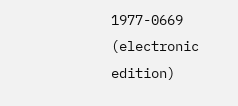1977-0669 (electronic edition)